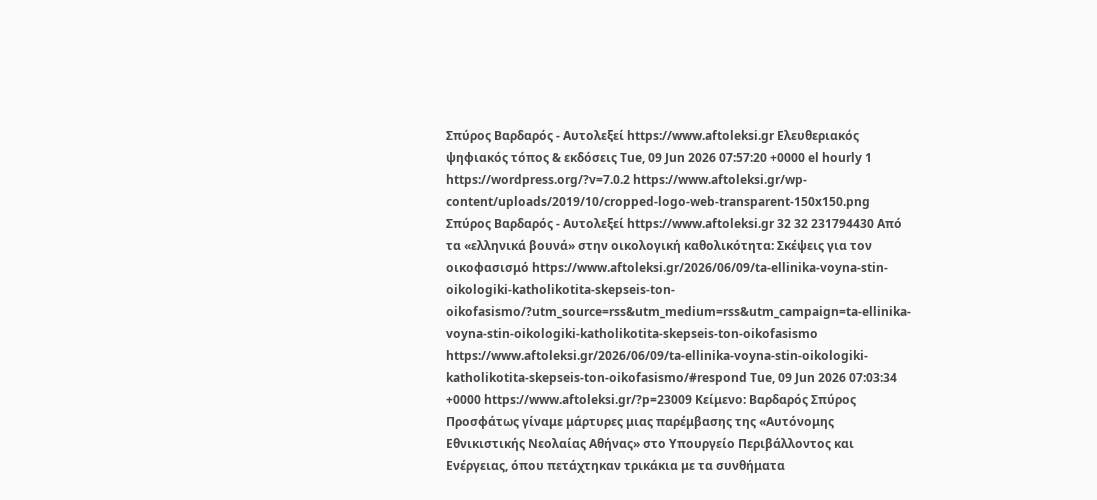Σπύρος Βαρδαρός - Aυτολεξεί https://www.aftoleksi.gr Eλευθεριακός ψηφιακός τόπος & εκδόσεις Tue, 09 Jun 2026 07:57:20 +0000 el hourly 1 https://wordpress.org/?v=7.0.2 https://www.aftoleksi.gr/wp-content/uploads/2019/10/cropped-logo-web-transparent-150x150.png Σπύρος Βαρδαρός - Aυτολεξεί https://www.aftoleksi.gr 32 32 231794430 Από τα «ελληνικά βουνά» στην οικολογική καθολικότητα: Σκέψεις για τον οικοφασισμό https://www.aftoleksi.gr/2026/06/09/ta-ellinika-voyna-stin-oikologiki-katholikotita-skepseis-ton-oikofasismo/?utm_source=rss&utm_medium=rss&utm_campaign=ta-ellinika-voyna-stin-oikologiki-katholikotita-skepseis-ton-oikofasismo https://www.aftoleksi.gr/2026/06/09/ta-ellinika-voyna-stin-oikologiki-katholikotita-skepseis-ton-oikofasismo/#respond Tue, 09 Jun 2026 07:03:34 +0000 https://www.aftoleksi.gr/?p=23009 Κείμενο: Βαρδαρός Σπύρος Προσφάτως γίναμε μάρτυρες μιας παρέμβασης της «Αυτόνομης Εθνικιστικής Νεολαίας Αθήνας» στο Υπουργείο Περιβάλλοντος και Ενέργειας, όπου πετάχτηκαν τρικάκια με τα συνθήματα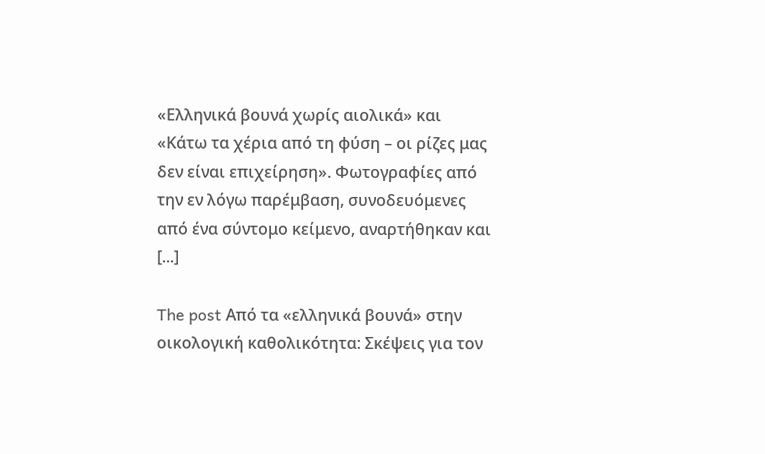«Ελληνικά βουνά χωρίς αιολικά» και «Κάτω τα χέρια από τη φύση – οι ρίζες μας δεν είναι επιχείρηση». Φωτογραφίες από την εν λόγω παρέμβαση, συνοδευόμενες από ένα σύντομο κείμενο, αναρτήθηκαν και [...]

The post Από τα «ελληνικά βουνά» στην οικολογική καθολικότητα: Σκέψεις για τον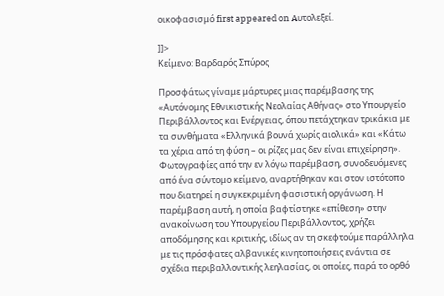οικοφασισμό first appeared on Aυτολεξεί.

]]>
Κείμενο: Βαρδαρός Σπύρος

Προσφάτως γίναμε μάρτυρες μιας παρέμβασης της «Αυτόνομης Εθνικιστικής Νεολαίας Αθήνας» στο Υπουργείο Περιβάλλοντος και Ενέργειας, όπου πετάχτηκαν τρικάκια με τα συνθήματα «Ελληνικά βουνά χωρίς αιολικά» και «Κάτω τα χέρια από τη φύση – οι ρίζες μας δεν είναι επιχείρηση». Φωτογραφίες από την εν λόγω παρέμβαση, συνοδευόμενες από ένα σύντομο κείμενο, αναρτήθηκαν και στον ιστότοπο που διατηρεί η συγκεκριμένη φασιστική οργάνωση. Η παρέμβαση αυτή, η οποία βαφτίστηκε «επίθεση» στην ανακοίνωση του Υπουργείου Περιβάλλοντος, χρήζει αποδόμησης και κριτικής, ιδίως αν τη σκεφτούμε παράλληλα με τις πρόσφατες αλβανικές κινητοποιήσεις ενάντια σε σχέδια περιβαλλοντικής λεηλασίας, οι οποίες, παρά το ορθό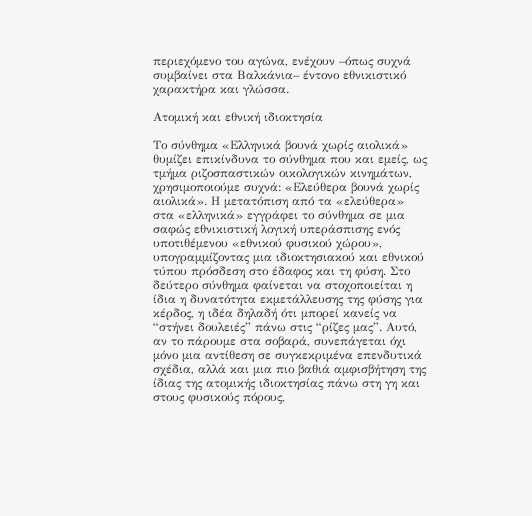περιεχόμενο του αγώνα, ενέχουν –όπως συχνά συμβαίνει στα Βαλκάνια– έντονο εθνικιστικό χαρακτήρα και γλώσσα.

Ατομική και εθνική ιδιοκτησία

Το σύνθημα «Ελληνικά βουνά χωρίς αιολικά» θυμίζει επικίνδυνα το σύνθημα που και εμείς, ως τμήμα ριζοσπαστικών οικολογικών κινημάτων, χρησιμοποιούμε συχνά: «Ελεύθερα βουνά χωρίς αιολικά». Η μετατόπιση από τα «ελεύθερα» στα «ελληνικά» εγγράφει το σύνθημα σε μια σαφώς εθνικιστική λογική υπεράσπισης ενός υποτιθέμενου «εθνικού φυσικού χώρου», υπογραμμίζοντας μια ιδιοκτησιακού και εθνικού τύπου πρόσδεση στο έδαφος και τη φύση. Στο δεύτερο σύνθημα φαίνεται να στοχοποιείται η ίδια η δυνατότητα εκμετάλλευσης της φύσης για κέρδος, η ιδέα δηλαδή ότι μπορεί κανείς να “στήνει δουλειές” πάνω στις “ρίζες μας”. Αυτό, αν το πάρουμε στα σοβαρά, συνεπάγεται όχι μόνο μια αντίθεση σε συγκεκριμένα επενδυτικά σχέδια, αλλά και μια πιο βαθιά αμφισβήτηση της ίδιας της ατομικής ιδιοκτησίας πάνω στη γη και στους φυσικούς πόρους,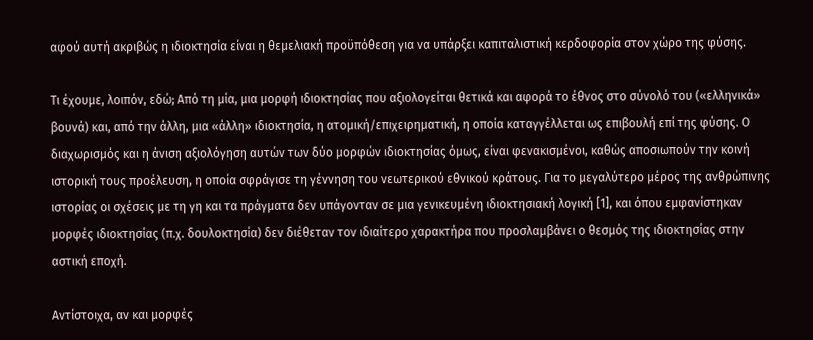αφού αυτή ακριβώς η ιδιοκτησία είναι η θεμελιακή προϋπόθεση για να υπάρξει καπιταλιστική κερδοφορία στον χώρο της φύσης.

Τι έχουμε, λοιπόν, εδώ; Από τη μία, μια μορφή ιδιοκτησίας που αξιολογείται θετικά και αφορά το έθνος στο σύνολό του («ελληνικά» βουνά) και, από την άλλη, μια «άλλη» ιδιοκτησία, η ατομική/επιχειρηματική, η οποία καταγγέλλεται ως επιβουλή επί της φύσης. Ο διαχωρισμός και η άνιση αξιολόγηση αυτών των δύο μορφών ιδιοκτησίας όμως, είναι φενακισμένοι, καθώς αποσιωπούν την κοινή ιστορική τους προέλευση, η οποία σφράγισε τη γέννηση του νεωτερικού εθνικού κράτους. Για το μεγαλύτερο μέρος της ανθρώπινης ιστορίας οι σχέσεις με τη γη και τα πράγματα δεν υπάγονταν σε μια γενικευμένη ιδιοκτησιακή λογική [1], και όπου εμφανίστηκαν μορφές ιδιοκτησίας (π.χ. δουλοκτησία) δεν διέθεταν τον ιδιαίτερο χαρακτήρα που προσλαμβάνει ο θεσμός της ιδιοκτησίας στην αστική εποχή.

Αντίστοιχα, αν και μορφές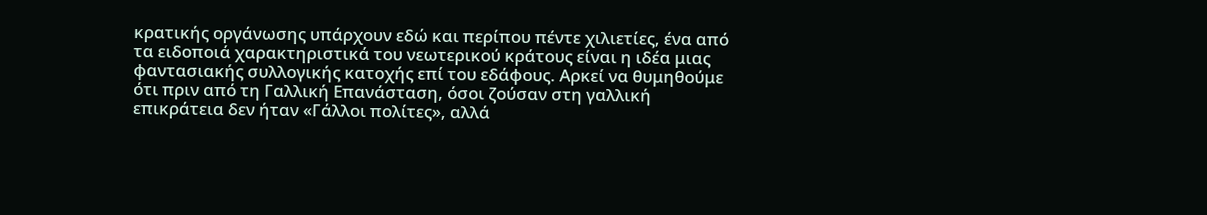κρατικής οργάνωσης υπάρχουν εδώ και περίπου πέντε χιλιετίες, ένα από τα ειδοποιά χαρακτηριστικά του νεωτερικού κράτους είναι η ιδέα μιας φαντασιακής συλλογικής κατοχής επί του εδάφους. Αρκεί να θυμηθούμε ότι πριν από τη Γαλλική Επανάσταση, όσοι ζούσαν στη γαλλική επικράτεια δεν ήταν «Γάλλοι πολίτες», αλλά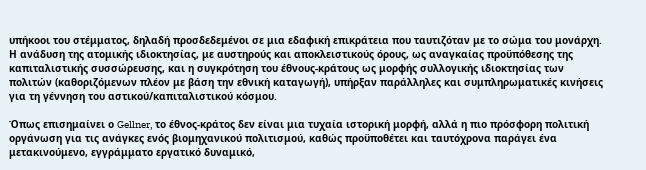υπήκοοι του στέμματος, δηλαδή προσδεδεμένοι σε μια εδαφική επικράτεια που ταυτιζόταν με το σώμα του μονάρχη. Η ανάδυση της ατομικής ιδιοκτησίας, με αυστηρούς και αποκλειστικούς όρους, ως αναγκαίας προϋπόθεσης της καπιταλιστικής συσσώρευσης, και η συγκρότηση του έθνους-κράτους ως μορφής συλλογικής ιδιοκτησίας των πολιτών (καθοριζόμενων πλέον με βάση την εθνική καταγωγή), υπήρξαν παράλληλες και συμπληρωματικές κινήσεις για τη γέννηση του αστικού/καπιταλιστικού κόσμου.

Όπως επισημαίνει ο Gellner, το έθνος-κράτος δεν είναι μια τυχαία ιστορική μορφή, αλλά η πιο πρόσφορη πολιτική οργάνωση για τις ανάγκες ενός βιομηχανικού πολιτισμού, καθώς προϋποθέτει και ταυτόχρονα παράγει ένα μετακινούμενο, εγγράμματο εργατικό δυναμικό,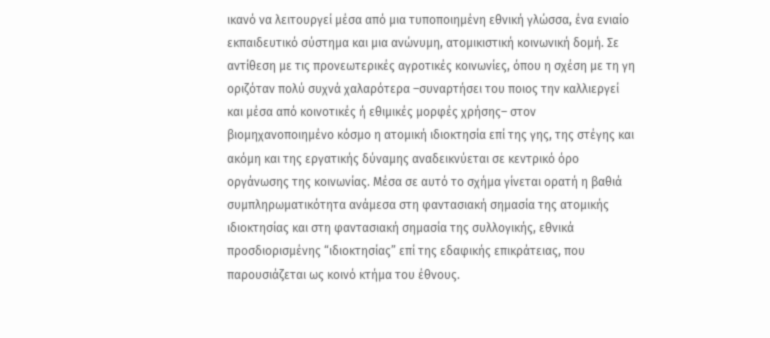ικανό να λειτουργεί μέσα από μια τυποποιημένη εθνική γλώσσα, ένα ενιαίο εκπαιδευτικό σύστημα και μια ανώνυμη, ατομικιστική κοινωνική δομή. Σε αντίθεση με τις προνεωτερικές αγροτικές κοινωνίες, όπου η σχέση με τη γη οριζόταν πολύ συχνά χαλαρότερα –συναρτήσει του ποιος την καλλιεργεί και μέσα από κοινοτικές ή εθιμικές μορφές χρήσης– στον βιομηχανοποιημένο κόσμο η ατομική ιδιοκτησία επί της γης, της στέγης και ακόμη και της εργατικής δύναμης αναδεικνύεται σε κεντρικό όρο οργάνωσης της κοινωνίας. Μέσα σε αυτό το σχήμα γίνεται ορατή η βαθιά συμπληρωματικότητα ανάμεσα στη φαντασιακή σημασία της ατομικής ιδιοκτησίας και στη φαντασιακή σημασία της συλλογικής, εθνικά προσδιορισμένης “ιδιοκτησίας” επί της εδαφικής επικράτειας, που παρουσιάζεται ως κοινό κτήμα του έθνους.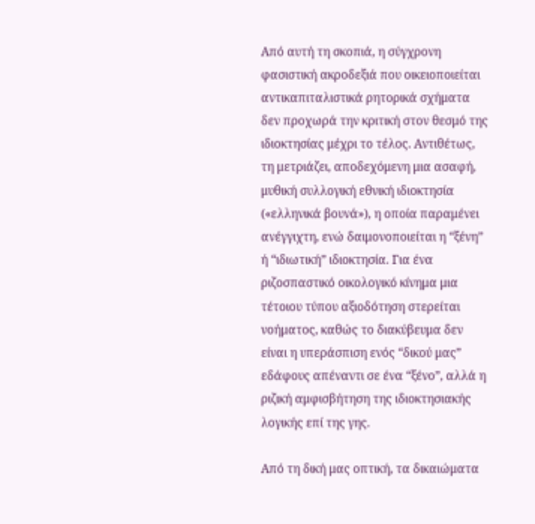Από αυτή τη σκοπιά, η σύγχρονη φασιστική ακροδεξιά που οικειοποιείται αντικαπιταλιστικά ρητορικά σχήματα δεν προχωρά την κριτική στον θεσμό της ιδιοκτησίας μέχρι το τέλος. Αντιθέτως, τη μετριάζει, αποδεχόμενη μια ασαφή, μυθική συλλογική εθνική ιδιοκτησία («ελληνικά βουνά»), η οποία παραμένει ανέγγιχτη, ενώ δαιμονοποιείται η “ξένη” ή “ιδιωτική” ιδιοκτησία. Για ένα ριζοσπαστικό οικολογικό κίνημα μια τέτοιου τύπου αξιοδότηση στερείται νοήματος, καθώς το διακύβευμα δεν είναι η υπεράσπιση ενός “δικού μας” εδάφους απέναντι σε ένα “ξένο”, αλλά η ριζική αμφισβήτηση της ιδιοκτησιακής λογικής επί της γης.

Από τη δική μας οπτική, τα δικαιώματα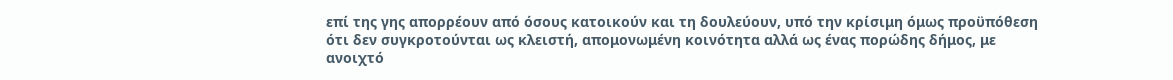επί της γης απορρέουν από όσους κατοικούν και τη δουλεύουν, υπό την κρίσιμη όμως προϋπόθεση ότι δεν συγκροτούνται ως κλειστή, απομονωμένη κοινότητα αλλά ως ένας πορώδης δήμος, με ανοιχτό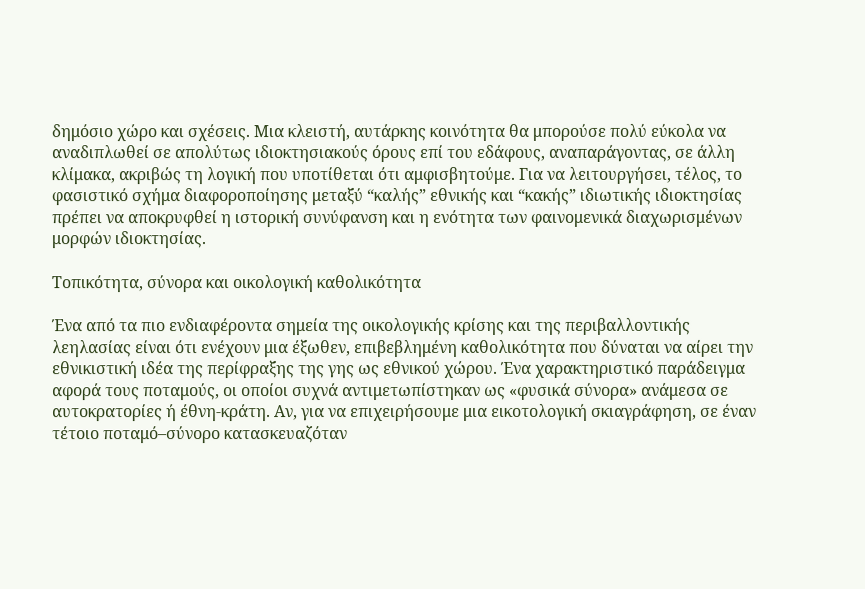δημόσιο χώρο και σχέσεις. Μια κλειστή, αυτάρκης κοινότητα θα μπορούσε πολύ εύκολα να αναδιπλωθεί σε απολύτως ιδιοκτησιακούς όρους επί του εδάφους, αναπαράγοντας, σε άλλη κλίμακα, ακριβώς τη λογική που υποτίθεται ότι αμφισβητούμε. Για να λειτουργήσει, τέλος, το φασιστικό σχήμα διαφοροποίησης μεταξύ “καλής” εθνικής και “κακής” ιδιωτικής ιδιοκτησίας πρέπει να αποκρυφθεί η ιστορική συνύφανση και η ενότητα των φαινομενικά διαχωρισμένων μορφών ιδιοκτησίας.

Τοπικότητα, σύνορα και οικολογική καθολικότητα

Ένα από τα πιο ενδιαφέροντα σημεία της οικολογικής κρίσης και της περιβαλλοντικής λεηλασίας είναι ότι ενέχουν μια έξωθεν, επιβεβλημένη καθολικότητα που δύναται να αίρει την εθνικιστική ιδέα της περίφραξης της γης ως εθνικού χώρου. Ένα χαρακτηριστικό παράδειγμα αφορά τους ποταμούς, οι οποίοι συχνά αντιμετωπίστηκαν ως «φυσικά σύνορα» ανάμεσα σε αυτοκρατορίες ή έθνη-κράτη. Αν, για να επιχειρήσουμε μια εικοτολογική σκιαγράφηση, σε έναν τέτοιο ποταμό–σύνορο κατασκευαζόταν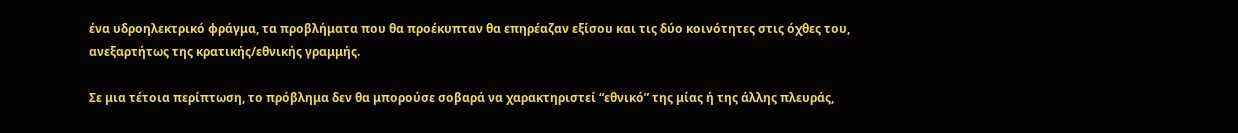ένα υδροηλεκτρικό φράγμα, τα προβλήματα που θα προέκυπταν θα επηρέαζαν εξίσου και τις δύο κοινότητες στις όχθες του, ανεξαρτήτως της κρατικής/εθνικής γραμμής.

Σε μια τέτοια περίπτωση, το πρόβλημα δεν θα μπορούσε σοβαρά να χαρακτηριστεί “εθνικό” της μίας ή της άλλης πλευράς,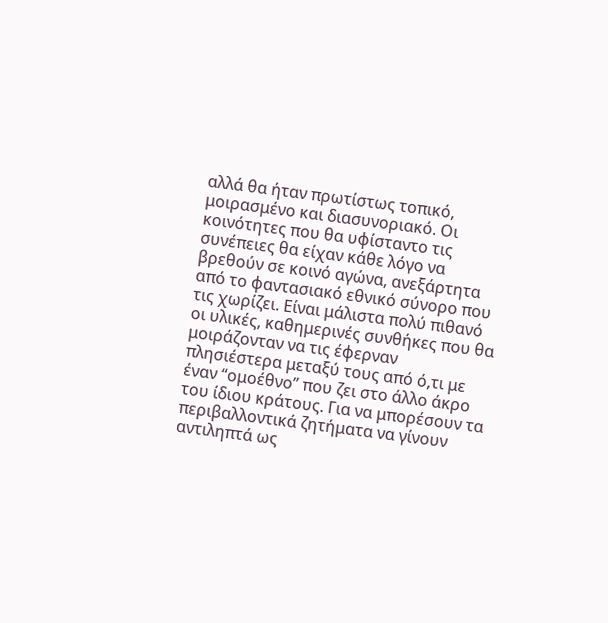αλλά θα ήταν πρωτίστως τοπικό, μοιρασμένο και διασυνοριακό. Οι κοινότητες που θα υφίσταντο τις συνέπειες θα είχαν κάθε λόγο να βρεθούν σε κοινό αγώνα, ανεξάρτητα από το φαντασιακό εθνικό σύνορο που τις χωρίζει. Είναι μάλιστα πολύ πιθανό οι υλικές, καθημερινές συνθήκες που θα μοιράζονταν να τις έφερναν πλησιέστερα μεταξύ τους από ό,τι με έναν “ομοέθνο” που ζει στο άλλο άκρο του ίδιου κράτους. Για να μπορέσουν τα περιβαλλοντικά ζητήματα να γίνουν αντιληπτά ως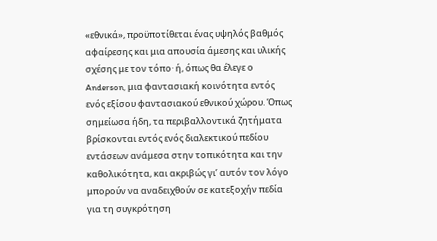«εθνικά», προϋποτίθεται ένας υψηλός βαθμός αφαίρεσης και μια απουσία άμεσης και υλικής σχέσης με τον τόπο· ή, όπως θα έλεγε ο Anderson, μια φαντασιακή κοινότητα εντός ενός εξίσου φαντασιακού εθνικού χώρου. Όπως σημείωσα ήδη, τα περιβαλλοντικά ζητήματα βρίσκονται εντός ενός διαλεκτικού πεδίου εντάσεων ανάμεσα στην τοπικότητα και την καθολικότητα, και ακριβώς γι’ αυτόν τον λόγο μπορούν να αναδειχθούν σε κατεξοχήν πεδία για τη συγκρότηση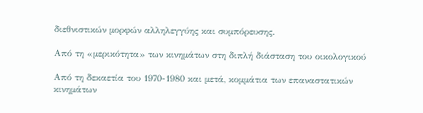διεθνιστικών μορφών αλληλεγγύης και συμπόρευσης.

Από τη «μερικότητα» των κινημάτων στη διπλή διάσταση του οικολογικού

Από τη δεκαετία του 1970-1980 και μετά, κομμάτια των επαναστατικών κινημάτων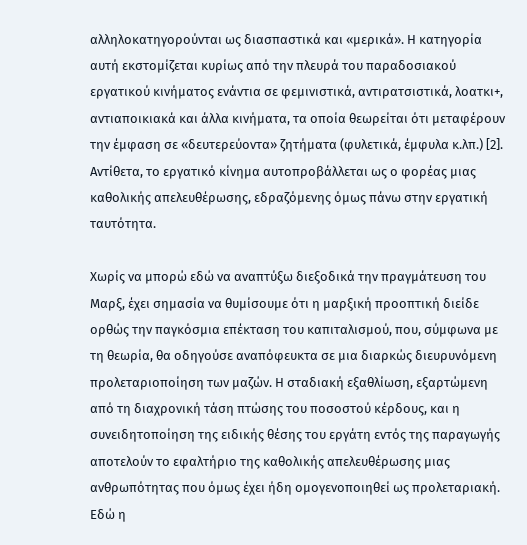αλληλοκατηγορούνται ως διασπαστικά και «μερικά». Η κατηγορία αυτή εκστομίζεται κυρίως από την πλευρά του παραδοσιακού εργατικού κινήματος ενάντια σε φεμινιστικά, αντιρατσιστικά, λοατκι+, αντιαποικιακά και άλλα κινήματα, τα οποία θεωρείται ότι μεταφέρουν την έμφαση σε «δευτερεύοντα» ζητήματα (φυλετικά, έμφυλα κ.λπ.) [2]. Αντίθετα, το εργατικό κίνημα αυτοπροβάλλεται ως ο φορέας μιας καθολικής απελευθέρωσης, εδραζόμενης όμως πάνω στην εργατική ταυτότητα.

Χωρίς να μπορώ εδώ να αναπτύξω διεξοδικά την πραγμάτευση του Μαρξ, έχει σημασία να θυμίσουμε ότι η μαρξική προοπτική διείδε ορθώς την παγκόσμια επέκταση του καπιταλισμού, που, σύμφωνα με τη θεωρία, θα οδηγούσε αναπόφευκτα σε μια διαρκώς διευρυνόμενη προλεταριοποίηση των μαζών. Η σταδιακή εξαθλίωση, εξαρτώμενη από τη διαχρονική τάση πτώσης του ποσοστού κέρδους, και η συνειδητοποίηση της ειδικής θέσης του εργάτη εντός της παραγωγής αποτελούν το εφαλτήριο της καθολικής απελευθέρωσης μιας ανθρωπότητας που όμως έχει ήδη ομογενοποιηθεί ως προλεταριακή. Εδώ η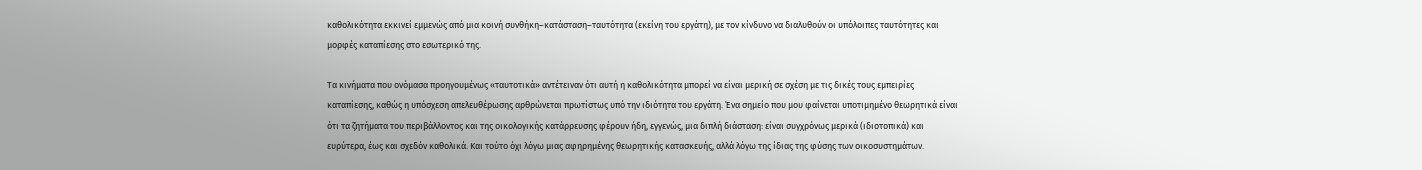καθολικότητα εκκινεί εμμενώς από μια κοινή συνθήκη–κατάσταση–ταυτότητα (εκείνη του εργάτη), με τον κίνδυνο να διαλυθούν οι υπόλοιπες ταυτότητες και μορφές καταπίεσης στο εσωτερικό της.

Τα κινήματα που ονόμασα προηγουμένως «ταυτοτικά» αντέτειναν ότι αυτή η καθολικότητα μπορεί να είναι μερική σε σχέση με τις δικές τους εμπειρίες καταπίεσης, καθώς η υπόσχεση απελευθέρωσης αρθρώνεται πρωτίστως υπό την ιδιότητα του εργάτη. Ένα σημείο που μου φαίνεται υποτιμημένο θεωρητικά είναι ότι τα ζητήματα του περιβάλλοντος και της οικολογικής κατάρρευσης φέρουν ήδη, εγγενώς, μια διπλή διάσταση: είναι συγχρόνως μερικά (ιδιοτοπικά) και ευρύτερα, έως και σχεδόν καθολικά. Και τούτο όχι λόγω μιας αφηρημένης θεωρητικής κατασκευής, αλλά λόγω της ίδιας της φύσης των οικοσυστημάτων.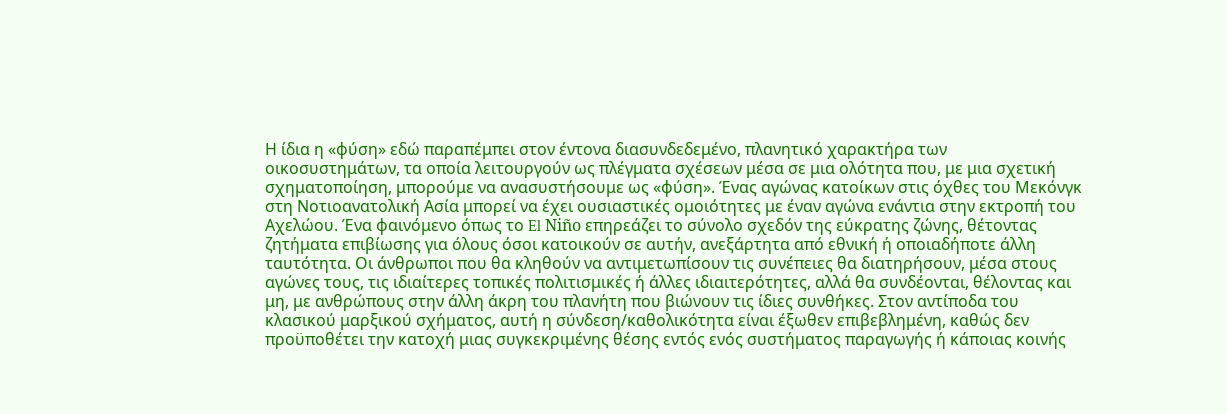Η ίδια η «φύση» εδώ παραπέμπει στον έντονα διασυνδεδεμένο, πλανητικό χαρακτήρα των οικοσυστημάτων, τα οποία λειτουργούν ως πλέγματα σχέσεων μέσα σε μια ολότητα που, με μια σχετική σχηματοποίηση, μπορούμε να ανασυστήσουμε ως «φύση». Ένας αγώνας κατοίκων στις όχθες του Μεκόνγκ στη Νοτιοανατολική Ασία μπορεί να έχει ουσιαστικές ομοιότητες με έναν αγώνα ενάντια στην εκτροπή του Αχελώου. Ένα φαινόμενο όπως το El Niño επηρεάζει το σύνολο σχεδόν της εύκρατης ζώνης, θέτοντας ζητήματα επιβίωσης για όλους όσοι κατοικούν σε αυτήν, ανεξάρτητα από εθνική ή οποιαδήποτε άλλη ταυτότητα. Οι άνθρωποι που θα κληθούν να αντιμετωπίσουν τις συνέπειες θα διατηρήσουν, μέσα στους αγώνες τους, τις ιδιαίτερες τοπικές πολιτισμικές ή άλλες ιδιαιτερότητες, αλλά θα συνδέονται, θέλοντας και μη, με ανθρώπους στην άλλη άκρη του πλανήτη που βιώνουν τις ίδιες συνθήκες. Στον αντίποδα του κλασικού μαρξικού σχήματος, αυτή η σύνδεση/καθολικότητα είναι έξωθεν επιβεβλημένη, καθώς δεν προϋποθέτει την κατοχή μιας συγκεκριμένης θέσης εντός ενός συστήματος παραγωγής ή κάποιας κοινής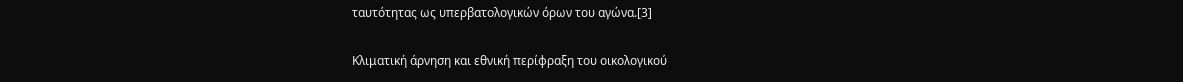ταυτότητας ως υπερβατολογικών όρων του αγώνα.[3]

Κλιματική άρνηση και εθνική περίφραξη του οικολογικού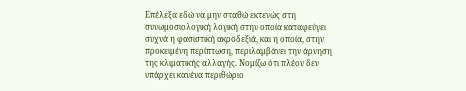Επέλεξα εδώ να μην σταθώ εκτενώς στη συνωμοσιολογική λογική στην οποία καταφεύγει συχνά η φασιστική ακροδεξιά, και η οποία, στην προκειμένη περίπτωση, περιλαμβάνει την άρνηση της κλιματικής αλλαγής. Νομίζω ότι πλέον δεν υπάρχει κανένα περιθώριο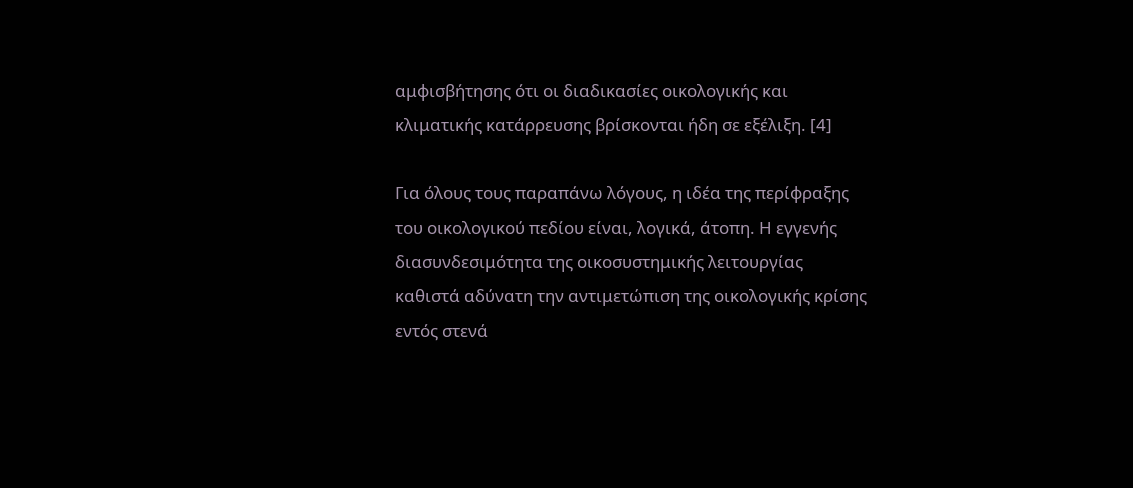αμφισβήτησης ότι οι διαδικασίες οικολογικής και κλιματικής κατάρρευσης βρίσκονται ήδη σε εξέλιξη. [4]

Για όλους τους παραπάνω λόγους, η ιδέα της περίφραξης του οικολογικού πεδίου είναι, λογικά, άτοπη. Η εγγενής διασυνδεσιμότητα της οικοσυστημικής λειτουργίας καθιστά αδύνατη την αντιμετώπιση της οικολογικής κρίσης εντός στενά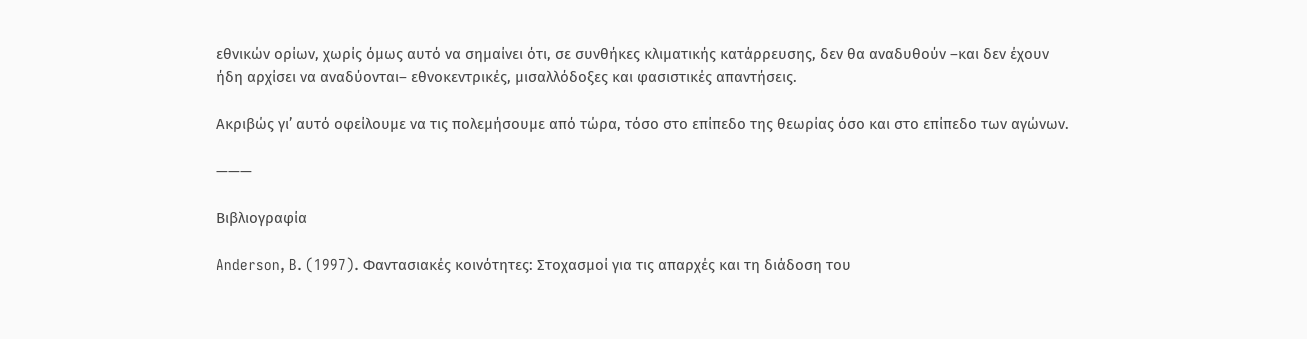εθνικών ορίων, χωρίς όμως αυτό να σημαίνει ότι, σε συνθήκες κλιματικής κατάρρευσης, δεν θα αναδυθούν –και δεν έχουν ήδη αρχίσει να αναδύονται– εθνοκεντρικές, μισαλλόδοξες και φασιστικές απαντήσεις.

Ακριβώς γι’ αυτό οφείλουμε να τις πολεμήσουμε από τώρα, τόσο στο επίπεδο της θεωρίας όσο και στο επίπεδο των αγώνων.

———

Βιβλιογραφία

Anderson, B. (1997). Φαντασιακές κοινότητες: Στοχασμοί για τις απαρχές και τη διάδοση του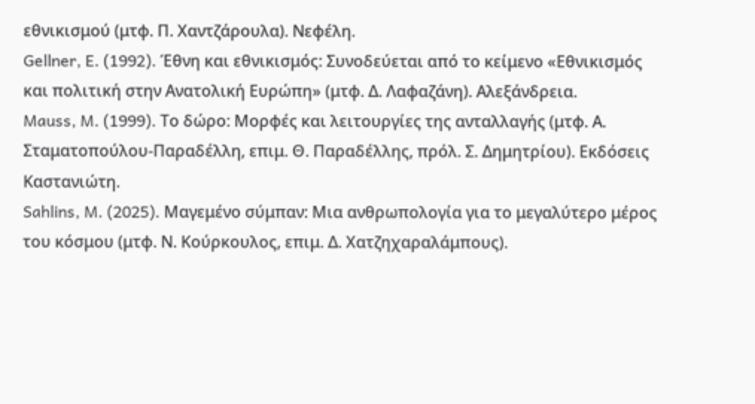εθνικισμού (μτφ. Π. Χαντζάρουλα). Νεφέλη.
Gellner, E. (1992). Έθνη και εθνικισμός: Συνοδεύεται από το κείμενο «Εθνικισμός και πολιτική στην Ανατολική Ευρώπη» (μτφ. Δ. Λαφαζάνη). Αλεξάνδρεια.
Mauss, M. (1999). Το δώρο: Μορφές και λειτουργίες της ανταλλαγής (μτφ. Α. Σταματοπούλου-Παραδέλλη, επιμ. Θ. Παραδέλλης, πρόλ. Σ. Δημητρίου). Εκδόσεις Καστανιώτη.
Sahlins, M. (2025). Μαγεμένο σύμπαν: Μια ανθρωπολογία για το μεγαλύτερο μέρος του κόσμου (μτφ. Ν. Κούρκουλος, επιμ. Δ. Χατζηχαραλάμπους).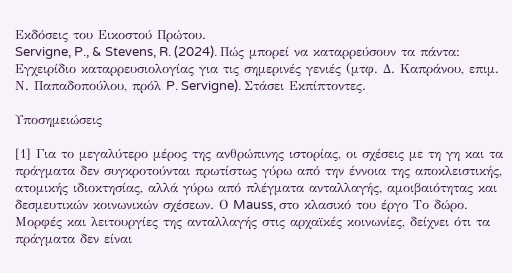Εκδόσεις του Εικοστού Πρώτου.
Servigne, P., & Stevens, R. (2024). Πώς μπορεί να καταρρεύσουν τα πάντα: Εγχειρίδιο καταρρευσιολογίας για τις σημερινές γενιές (μτφ. Δ. Καπράνου, επιμ. Ν. Παπαδοπούλου, πρόλ P. Servigne). Στάσει Εκπίπτοντες.

Υποσημειώσεις

[1] Για το μεγαλύτερο μέρος της ανθρώπινης ιστορίας, οι σχέσεις με τη γη και τα πράγματα δεν συγκροτούνται πρωτίστως γύρω από την έννοια της αποκλειστικής, ατομικής ιδιοκτησίας, αλλά γύρω από πλέγματα ανταλλαγής, αμοιβαιότητας και δεσμευτικών κοινωνικών σχέσεων. Ο Mauss, στο κλασικό του έργο Το δώρο. Μορφές και λειτουργίες της ανταλλαγής στις αρχαϊκές κοινωνίες, δείχνει ότι τα πράγματα δεν είναι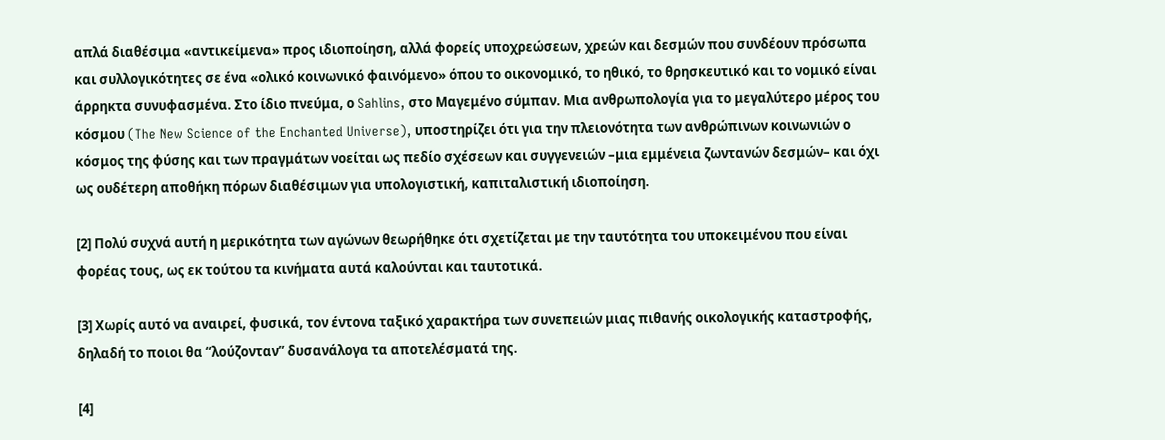απλά διαθέσιμα «αντικείμενα» προς ιδιοποίηση, αλλά φορείς υποχρεώσεων, χρεών και δεσμών που συνδέουν πρόσωπα και συλλογικότητες σε ένα «ολικό κοινωνικό φαινόμενο» όπου το οικονομικό, το ηθικό, το θρησκευτικό και το νομικό είναι άρρηκτα συνυφασμένα. Στο ίδιο πνεύμα, ο Sahlins, στο Μαγεμένο σύμπαν. Μια ανθρωπολογία για το μεγαλύτερο μέρος του κόσμου (The New Science of the Enchanted Universe), υποστηρίζει ότι για την πλειονότητα των ανθρώπινων κοινωνιών ο κόσμος της φύσης και των πραγμάτων νοείται ως πεδίο σχέσεων και συγγενειών –μια εμμένεια ζωντανών δεσμών– και όχι ως ουδέτερη αποθήκη πόρων διαθέσιμων για υπολογιστική, καπιταλιστική ιδιοποίηση.

[2] Πολύ συχνά αυτή η μερικότητα των αγώνων θεωρήθηκε ότι σχετίζεται με την ταυτότητα του υποκειμένου που είναι φορέας τους, ως εκ τούτου τα κινήματα αυτά καλούνται και ταυτοτικά.

[3] Χωρίς αυτό να αναιρεί, φυσικά, τον έντονα ταξικό χαρακτήρα των συνεπειών μιας πιθανής οικολογικής καταστροφής, δηλαδή το ποιοι θα “λούζονταν” δυσανάλογα τα αποτελέσματά της.

[4]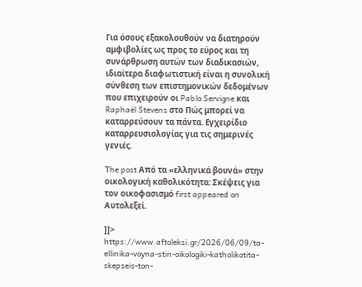Για όσους εξακολουθούν να διατηρούν αμφιβολίες ως προς το εύρος και τη συνάρθρωση αυτών των διαδικασιών, ιδιαίτερα διαφωτιστική είναι η συνολική σύνθεση των επιστημονικών δεδομένων που επιχειρούν οι Pablo Servigne και Raphaël Stevens στο Πώς μπορεί να καταρρεύσουν τα πάντα. Εγχειρίδιο καταρρευσιολογίας για τις σημερινές γενιές.

The post Από τα «ελληνικά βουνά» στην οικολογική καθολικότητα: Σκέψεις για τον οικοφασισμό first appeared on Aυτολεξεί.

]]>
https://www.aftoleksi.gr/2026/06/09/ta-ellinika-voyna-stin-oikologiki-katholikotita-skepseis-ton-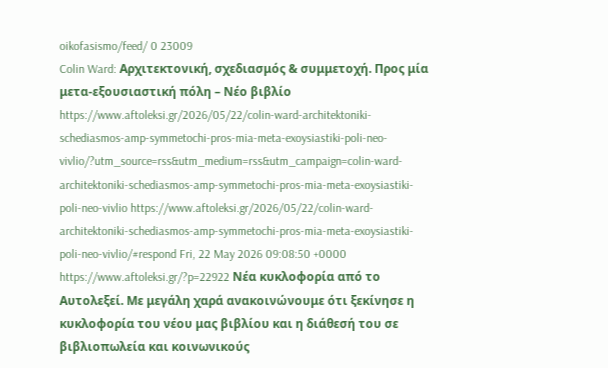oikofasismo/feed/ 0 23009
Colin Ward: Αρχιτεκτονική, σχεδιασμός & συμμετοχή. Προς μία μετα-εξουσιαστική πόλη – Νέο βιβλίο https://www.aftoleksi.gr/2026/05/22/colin-ward-architektoniki-schediasmos-amp-symmetochi-pros-mia-meta-exoysiastiki-poli-neo-vivlio/?utm_source=rss&utm_medium=rss&utm_campaign=colin-ward-architektoniki-schediasmos-amp-symmetochi-pros-mia-meta-exoysiastiki-poli-neo-vivlio https://www.aftoleksi.gr/2026/05/22/colin-ward-architektoniki-schediasmos-amp-symmetochi-pros-mia-meta-exoysiastiki-poli-neo-vivlio/#respond Fri, 22 May 2026 09:08:50 +0000 https://www.aftoleksi.gr/?p=22922 Νέα κυκλοφορία από το Αυτολεξεί. Με μεγάλη χαρά ανακοινώνουμε ότι ξεκίνησε η κυκλοφορία του νέου μας βιβλίου και η διάθεσή του σε βιβλιοπωλεία και κοινωνικούς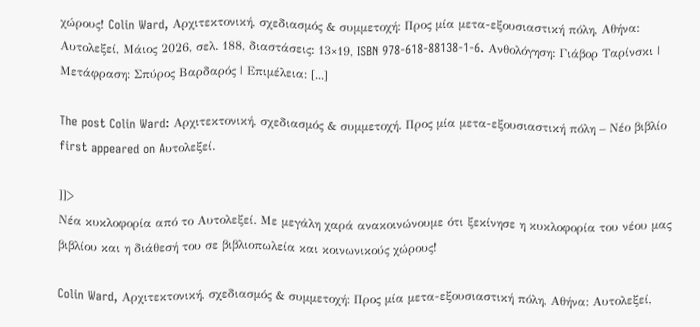χώρους! Colin Ward, Αρχιτεκτονική, σχεδιασμός & συμμετοχή: Προς μία μετα-εξουσιαστική πόλη, Αθήνα: Αυτολεξεί, Μάιος 2026, σελ. 188, διαστάσεις: 13×19, ISBN 978-618-88138-1-6. Ανθολόγηση: Γιάβορ Ταρίνσκι | Μετάφραση: Σπύρος Βαρδαρός | Επιμέλεια: [...]

The post Colin Ward: Αρχιτεκτονική, σχεδιασμός & συμμετοχή. Προς μία μετα-εξουσιαστική πόλη – Νέο βιβλίο first appeared on Aυτολεξεί.

]]>
Νέα κυκλοφορία από το Αυτολεξεί. Με μεγάλη χαρά ανακοινώνουμε ότι ξεκίνησε η κυκλοφορία του νέου μας βιβλίου και η διάθεσή του σε βιβλιοπωλεία και κοινωνικούς χώρους!

Colin Ward, Αρχιτεκτονική, σχεδιασμός & συμμετοχή: Προς μία μετα-εξουσιαστική πόλη, Αθήνα: Αυτολεξεί,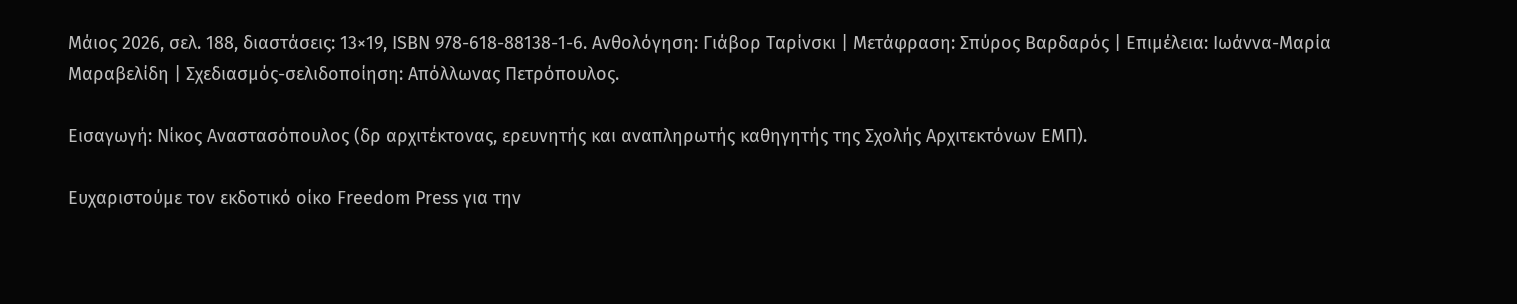Μάιος 2026, σελ. 188, διαστάσεις: 13×19, ISBN 978-618-88138-1-6. Ανθολόγηση: Γιάβορ Ταρίνσκι | Μετάφραση: Σπύρος Βαρδαρός | Επιμέλεια: Ιωάννα-Μαρία Μαραβελίδη | Σχεδιασμός-σελιδοποίηση: Απόλλωνας Πετρόπουλος.

Εισαγωγή: Νίκος Αναστασόπουλος (δρ αρχιτέκτονας, ερευνητής και αναπληρωτής καθηγητής της Σχολής Αρχιτεκτόνων ΕΜΠ).

Ευχαριστούμε τον εκδοτικό οίκο Freedom Press για την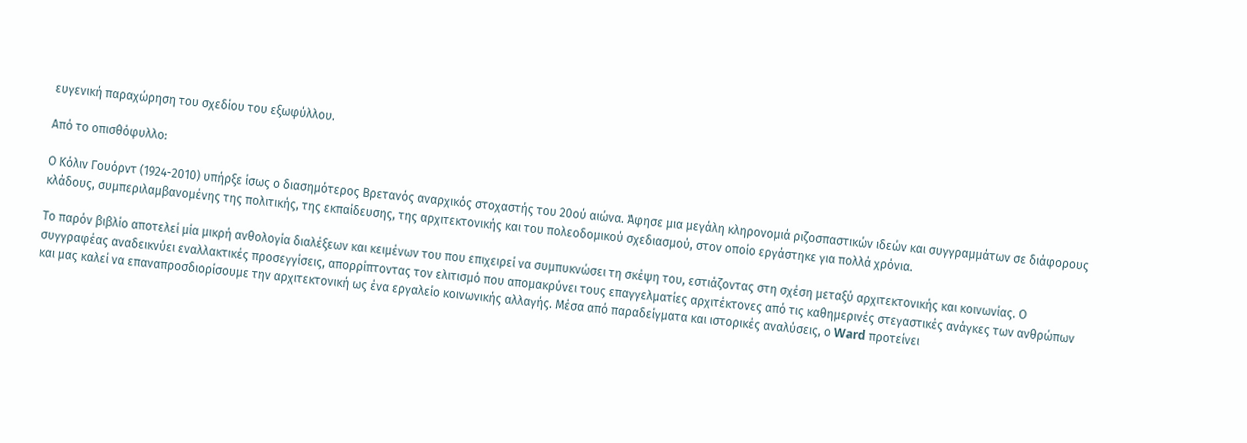ευγενική παραχώρηση του σχεδίου του εξωφύλλου.

Από το οπισθόφυλλο:

Ο Κόλιν Γουόρντ (1924-2010) υπήρξε ίσως ο διασημότερος Βρετανός αναρχικός στοχαστής του 20ού αιώνα. Άφησε μια μεγάλη κληρονομιά ριζοσπαστικών ιδεών και συγγραμμάτων σε διάφορους κλάδους, συμπεριλαμβανομένης της πολιτικής, της εκπαίδευσης, της αρχιτεκτονικής και του πολεοδομικού σχεδιασμού, στον οποίο εργάστηκε για πολλά χρόνια.

Το παρόν βιβλίο αποτελεί μία μικρή ανθολογία διαλέξεων και κειμένων του που επιχειρεί να συμπυκνώσει τη σκέψη του, εστιάζοντας στη σχέση μεταξύ αρχιτεκτονικής και κοινωνίας. Ο συγγραφέας αναδεικνύει εναλλακτικές προσεγγίσεις, απορρίπτοντας τον ελιτισμό που απομακρύνει τους επαγγελματίες αρχιτέκτονες από τις καθημερινές στεγαστικές ανάγκες των ανθρώπων και μας καλεί να επαναπροσδιορίσουμε την αρχιτεκτονική ως ένα εργαλείο κοινωνικής αλλαγής. Μέσα από παραδείγματα και ιστορικές αναλύσεις, ο Ward προτείνει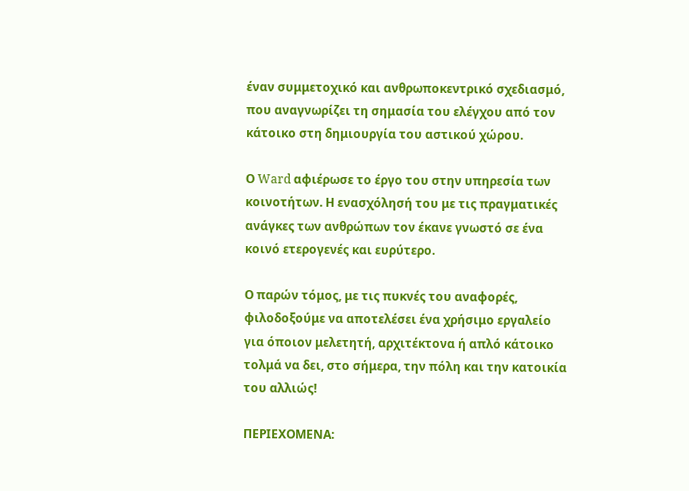έναν συμμετοχικό και ανθρωποκεντρικό σχεδιασμό, που αναγνωρίζει τη σημασία του ελέγχου από τον κάτοικο στη δημιουργία του αστικού χώρου.

Ο Ward αφιέρωσε το έργο του στην υπηρεσία των κοινοτήτων. Η ενασχόλησή του με τις πραγματικές ανάγκες των ανθρώπων τον έκανε γνωστό σε ένα κοινό ετερογενές και ευρύτερο.

Ο παρών τόμος, με τις πυκνές του αναφορές, φιλοδοξούμε να αποτελέσει ένα χρήσιμο εργαλείο για όποιον μελετητή, αρχιτέκτονα ή απλό κάτοικο τολμά να δει, στο σήμερα, την πόλη και την κατοικία του αλλιώς!

ΠΕΡΙΕΧΟΜΕΝΑ: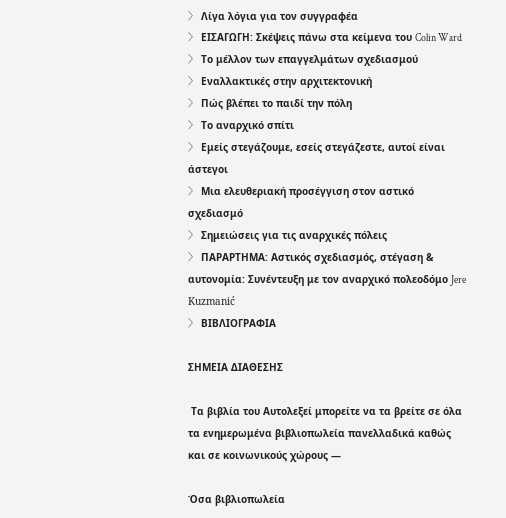〉 Λίγα λόγια για τον συγγραφέα
〉 ΕΙΣΑΓΩΓΗ: Σκέψεις πάνω στα κείμενα του Colin Ward
〉 Το μέλλον των επαγγελμάτων σχεδιασμού
〉 Εναλλακτικές στην αρχιτεκτονική
〉 Πώς βλέπει το παιδί την πόλη
〉 Το αναρχικό σπίτι
〉 Εμείς στεγάζουμε, εσείς στεγάζεστε, αυτοί είναι άστεγοι
〉 Μια ελευθεριακή προσέγγιση στον αστικό σχεδιασμό
〉 Σημειώσεις για τις αναρχικές πόλεις
〉 ΠΑΡΑΡΤΗΜΑ: Αστικός σχεδιασμός, στέγαση & αυτονομία: Συνέντευξη με τον αναρχικό πολεοδόμο Jere Kuzmanić
〉 ΒΙΒΛΙΟΓΡΑΦΙΑ

ΣΗΜΕΙΑ ΔΙΑΘΕΣΗΣ

 Τα βιβλία του Αυτολεξεί μπορείτε να τα βρείτε σε όλα τα ενημερωμένα βιβλιοπωλεία πανελλαδικά καθώς και σε κοινωνικούς χώρους —

Όσα βιβλιοπωλεία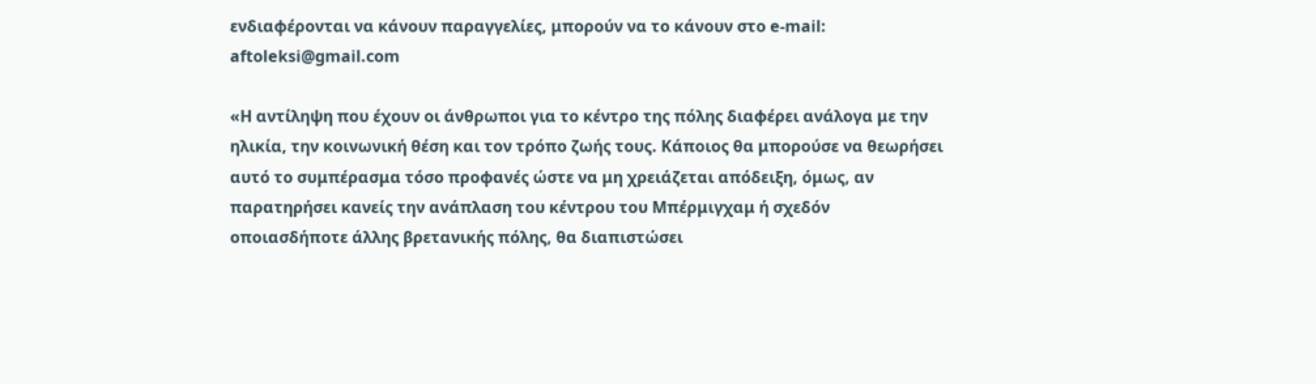ενδιαφέρονται να κάνουν παραγγελίες, μπορούν να το κάνουν στο e-mail: aftoleksi@gmail.com

«H αντίληψη που έχουν οι άνθρωποι για το κέντρο της πόλης διαφέρει ανάλογα με την ηλικία, την κοινωνική θέση και τον τρόπο ζωής τους. Κάποιος θα μπορούσε να θεωρήσει αυτό το συμπέρασμα τόσο προφανές ώστε να μη χρειάζεται απόδειξη, όμως, αν παρατηρήσει κανείς την ανάπλαση του κέντρου του Μπέρμιγχαμ ή σχεδόν οποιασδήποτε άλλης βρετανικής πόλης, θα διαπιστώσει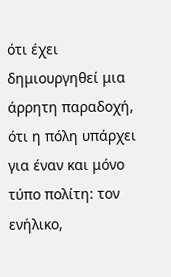ότι έχει δημιουργηθεί μια άρρητη παραδοχή, ότι η πόλη υπάρχει για έναν και μόνο τύπο πολίτη: τον ενήλικο,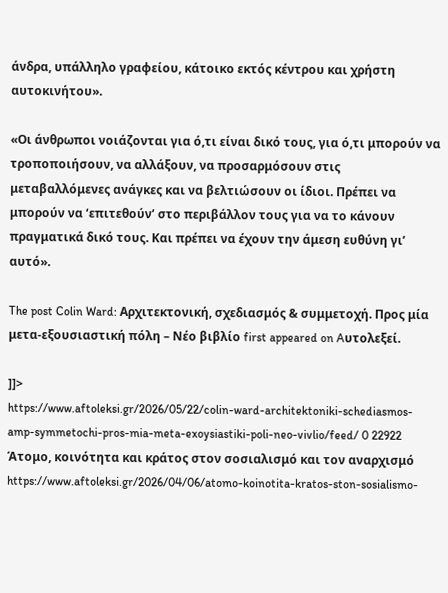άνδρα, υπάλληλο γραφείου, κάτοικο εκτός κέντρου και χρήστη αυτοκινήτου».

«Οι άνθρωποι νοιάζονται για ό,τι είναι δικό τους, για ό,τι μπορούν να τροποποιήσουν, να αλλάξουν, να προσαρμόσουν στις μεταβαλλόμενες ανάγκες και να βελτιώσουν οι ίδιοι. Πρέπει να μπορούν να ‘επιτεθούν’ στο περιβάλλον τους για να το κάνουν πραγματικά δικό τους. Και πρέπει να έχουν την άμεση ευθύνη γι’ αυτό».

The post Colin Ward: Αρχιτεκτονική, σχεδιασμός & συμμετοχή. Προς μία μετα-εξουσιαστική πόλη – Νέο βιβλίο first appeared on Aυτολεξεί.

]]>
https://www.aftoleksi.gr/2026/05/22/colin-ward-architektoniki-schediasmos-amp-symmetochi-pros-mia-meta-exoysiastiki-poli-neo-vivlio/feed/ 0 22922
Άτομο, κοινότητα και κράτος στον σοσιαλισμό και τον αναρχισμό https://www.aftoleksi.gr/2026/04/06/atomo-koinotita-kratos-ston-sosialismo-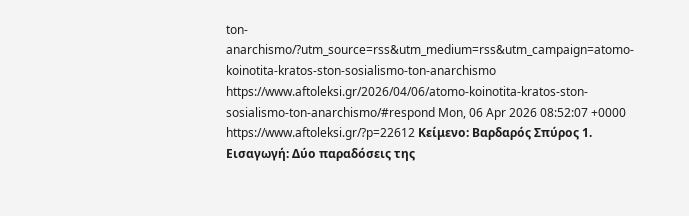ton-anarchismo/?utm_source=rss&utm_medium=rss&utm_campaign=atomo-koinotita-kratos-ston-sosialismo-ton-anarchismo https://www.aftoleksi.gr/2026/04/06/atomo-koinotita-kratos-ston-sosialismo-ton-anarchismo/#respond Mon, 06 Apr 2026 08:52:07 +0000 https://www.aftoleksi.gr/?p=22612 Κείμενο: Βαρδαρός Σπύρος 1. Εισαγωγή: Δύο παραδόσεις της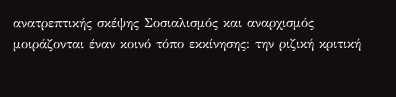ανατρεπτικής σκέψης Σοσιαλισμός και αναρχισμός μοιράζονται έναν κοινό τόπο εκκίνησης: την ριζική κριτική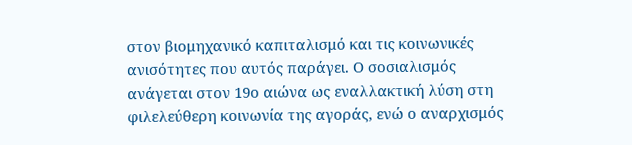στον βιομηχανικό καπιταλισμό και τις κοινωνικές ανισότητες που αυτός παράγει. Ο σοσιαλισμός ανάγεται στον 19ο αιώνα ως εναλλακτική λύση στη φιλελεύθερη κοινωνία της αγοράς, ενώ ο αναρχισμός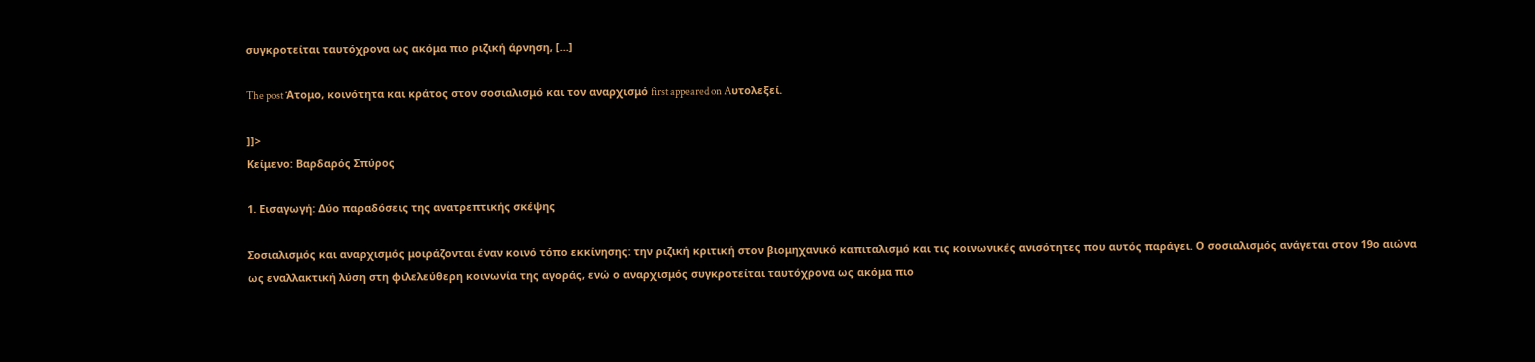συγκροτείται ταυτόχρονα ως ακόμα πιο ριζική άρνηση, [...]

The post Άτομο, κοινότητα και κράτος στον σοσιαλισμό και τον αναρχισμό first appeared on Aυτολεξεί.

]]>
Κείμενο: Βαρδαρός Σπύρος

1. Εισαγωγή: Δύο παραδόσεις της ανατρεπτικής σκέψης

Σοσιαλισμός και αναρχισμός μοιράζονται έναν κοινό τόπο εκκίνησης: την ριζική κριτική στον βιομηχανικό καπιταλισμό και τις κοινωνικές ανισότητες που αυτός παράγει. Ο σοσιαλισμός ανάγεται στον 19ο αιώνα ως εναλλακτική λύση στη φιλελεύθερη κοινωνία της αγοράς, ενώ ο αναρχισμός συγκροτείται ταυτόχρονα ως ακόμα πιο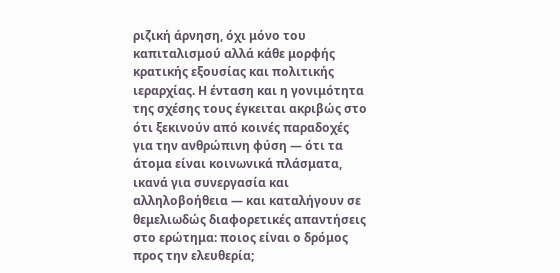ριζική άρνηση, όχι μόνο του καπιταλισμού αλλά κάθε μορφής κρατικής εξουσίας και πολιτικής ιεραρχίας. Η ένταση και η γονιμότητα της σχέσης τους έγκειται ακριβώς στο ότι ξεκινούν από κοινές παραδοχές για την ανθρώπινη φύση — ότι τα άτομα είναι κοινωνικά πλάσματα, ικανά για συνεργασία και αλληλοβοήθεια — και καταλήγουν σε θεμελιωδώς διαφορετικές απαντήσεις στο ερώτημα: ποιος είναι ο δρόμος προς την ελευθερία;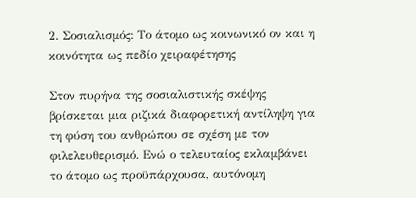2. Σοσιαλισμός: Το άτομο ως κοινωνικό ον και η κοινότητα ως πεδίο χειραφέτησης

Στον πυρήνα της σοσιαλιστικής σκέψης βρίσκεται μια ριζικά διαφορετική αντίληψη για τη φύση του ανθρώπου σε σχέση με τον φιλελευθερισμό. Ενώ ο τελευταίος εκλαμβάνει το άτομο ως προϋπάρχουσα, αυτόνομη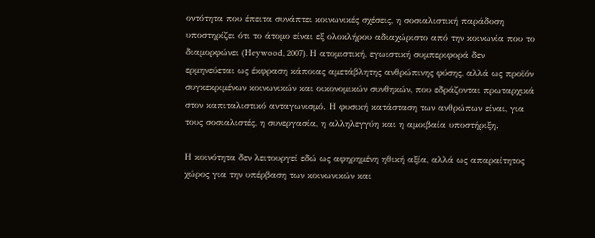οντότητα που έπειτα συνάπτει κοινωνικές σχέσεις, η σοσιαλιστική παράδοση υποστηρίζει ότι το άτομο είναι εξ ολοκλήρου αδιαχώριστο από την κοινωνία που το διαμορφώνει (Heywood, 2007). Η ατομιστική, εγωιστική συμπεριφορά δεν ερμηνεύεται ως έκφραση κάποιας αμετάβλητης ανθρώπινης φύσης, αλλά ως προϊόν συγκεκριμένων κοινωνικών και οικονομικών συνθηκών, που εδράζονται πρωταρχικά στον καπιταλιστικό ανταγωνισμό. Η φυσική κατάσταση των ανθρώπων είναι, για τους σοσιαλιστές, η συνεργασία, η αλληλεγγύη και η αμοιβαία υποστήριξη.

Η κοινότητα δεν λειτουργεί εδώ ως αφηρημένη ηθική αξία, αλλά ως απαραίτητος χώρος για την υπέρβαση των κοινωνικών και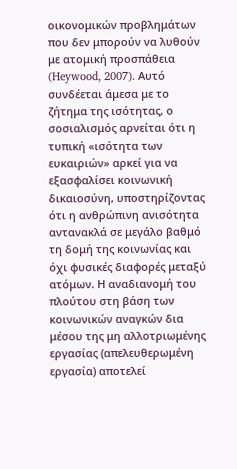οικονομικών προβλημάτων που δεν μπορούν να λυθούν με ατομική προσπάθεια (Heywood, 2007). Αυτό συνδέεται άμεσα με το ζήτημα της ισότητας, ο σοσιαλισμός αρνείται ότι η τυπική «ισότητα των ευκαιριών» αρκεί για να εξασφαλίσει κοινωνική δικαιοσύνη, υποστηρίζοντας ότι η ανθρώπινη ανισότητα αντανακλά σε μεγάλο βαθμό τη δομή της κοινωνίας και όχι φυσικές διαφορές μεταξύ ατόμων. Η αναδιανομή του πλούτου στη βάση των κοινωνικών αναγκών δια μέσου της μη αλλοτριωμένης εργασίας (απελευθερωμένη εργασία) αποτελεί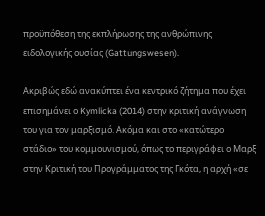προϋπόθεση της εκπλήρωσης της ανθρώπινης ειδολογικής ουσίας (Gattungswesen).

Ακριβώς εδώ ανακύπτει ένα κεντρικό ζήτημα που έχει επισημάνει ο Kymlicka (2014) στην κριτική ανάγνωση του για τον μαρξισμό. Ακόμα και στο «κατώτερο στάδιο» του κομμουνισμού, όπως το περιγράφει ο Μαρξ στην Κριτική του Προγράμματος της Γκότα, η αρχή «σε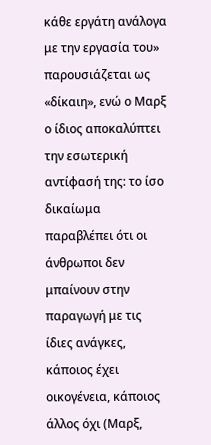κάθε εργάτη ανάλογα με την εργασία του» παρουσιάζεται ως «δίκαιη», ενώ ο Μαρξ ο ίδιος αποκαλύπτει την εσωτερική αντίφασή της: το ίσο δικαίωμα παραβλέπει ότι οι άνθρωποι δεν μπαίνουν στην παραγωγή με τις ίδιες ανάγκες, κάποιος έχει οικογένεια, κάποιος άλλος όχι (Μαρξ,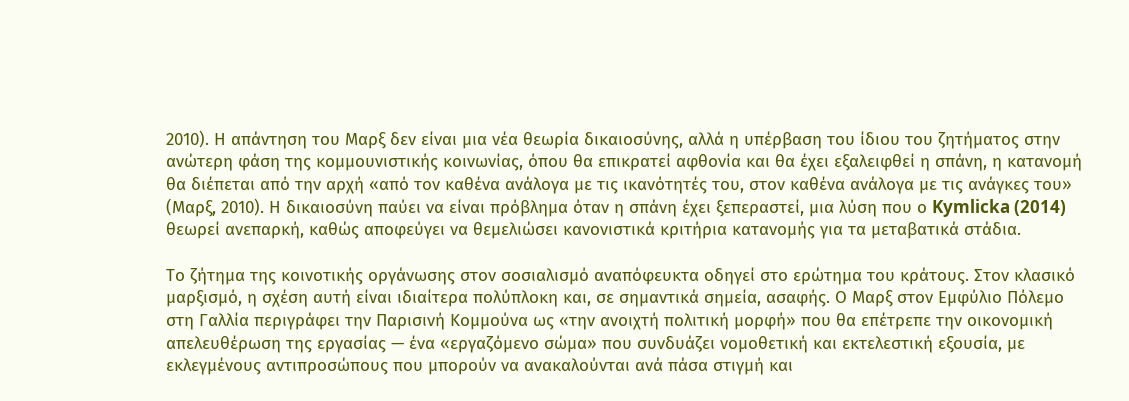2010). Η απάντηση του Μαρξ δεν είναι μια νέα θεωρία δικαιοσύνης, αλλά η υπέρβαση του ίδιου του ζητήματος στην ανώτερη φάση της κομμουνιστικής κοινωνίας, όπου θα επικρατεί αφθονία και θα έχει εξαλειφθεί η σπάνη, η κατανομή θα διέπεται από την αρχή «από τον καθένα ανάλογα με τις ικανότητές του, στον καθένα ανάλογα με τις ανάγκες του» (Μαρξ, 2010). Η δικαιοσύνη παύει να είναι πρόβλημα όταν η σπάνη έχει ξεπεραστεί, μια λύση που ο Kymlicka (2014) θεωρεί ανεπαρκή, καθώς αποφεύγει να θεμελιώσει κανονιστικά κριτήρια κατανομής για τα μεταβατικά στάδια.

Το ζήτημα της κοινοτικής οργάνωσης στον σοσιαλισμό αναπόφευκτα οδηγεί στο ερώτημα του κράτους. Στον κλασικό μαρξισμό, η σχέση αυτή είναι ιδιαίτερα πολύπλοκη και, σε σημαντικά σημεία, ασαφής. Ο Μαρξ στον Εμφύλιο Πόλεμο στη Γαλλία περιγράφει την Παρισινή Κομμούνα ως «την ανοιχτή πολιτική μορφή» που θα επέτρεπε την οικονομική απελευθέρωση της εργασίας — ένα «εργαζόμενο σώμα» που συνδυάζει νομοθετική και εκτελεστική εξουσία, με εκλεγμένους αντιπροσώπους που μπορούν να ανακαλούνται ανά πάσα στιγμή και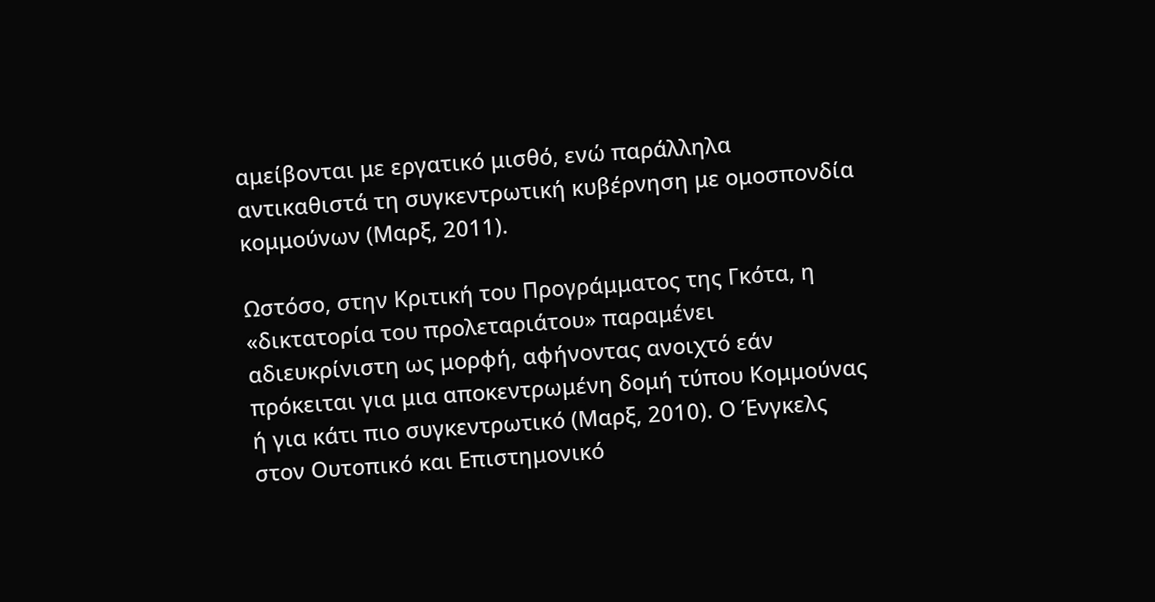αμείβονται με εργατικό μισθό, ενώ παράλληλα αντικαθιστά τη συγκεντρωτική κυβέρνηση με ομοσπονδία κομμούνων (Μαρξ, 2011).

Ωστόσο, στην Κριτική του Προγράμματος της Γκότα, η «δικτατορία του προλεταριάτου» παραμένει αδιευκρίνιστη ως μορφή, αφήνοντας ανοιχτό εάν πρόκειται για μια αποκεντρωμένη δομή τύπου Κομμούνας ή για κάτι πιο συγκεντρωτικό (Μαρξ, 2010). Ο Ένγκελς στον Ουτοπικό και Επιστημονικό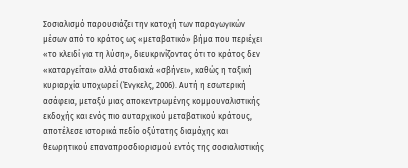Σοσιαλισμό παρουσιάζει την κατοχή των παραγωγικών μέσων από το κράτος ως «μεταβατικό» βήμα που περιέχει «το κλειδί για τη λύση», διευκρινίζοντας ότι το κράτος δεν «καταργείται» αλλά σταδιακά «σβήνει», καθώς η ταξική κυριαρχία υποχωρεί (Ένγκελς, 2006). Αυτή η εσωτερική ασάφεια, μεταξύ μιας αποκεντρωμένης κομμουναλιστικής εκδοχής και ενός πιο αυταρχικού μεταβατικού κράτους, αποτέλεσε ιστορικά πεδίο οξύτατης διαμάχης και θεωρητικού επαναπροσδιορισμού εντός της σοσιαλιστικής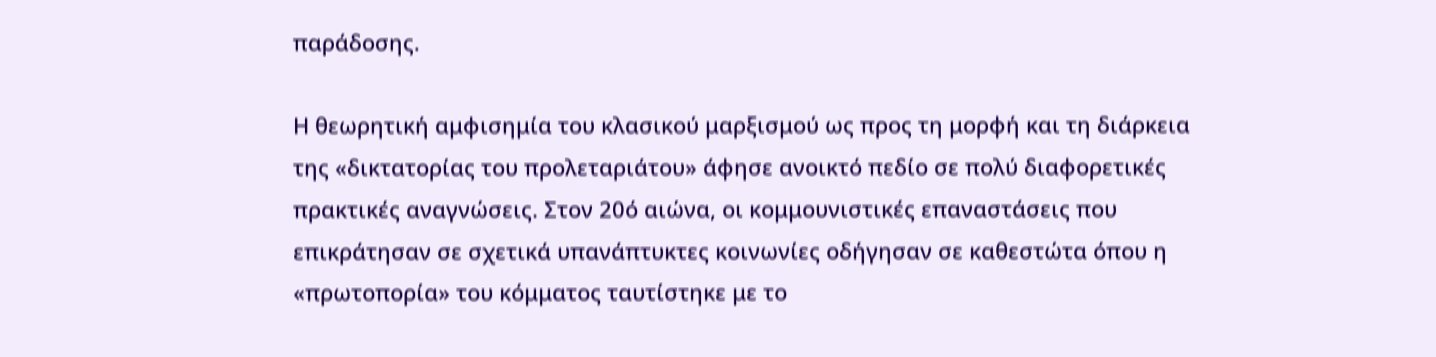παράδοσης.

Η θεωρητική αμφισημία του κλασικού μαρξισμού ως προς τη μορφή και τη διάρκεια της «δικτατορίας του προλεταριάτου» άφησε ανοικτό πεδίο σε πολύ διαφορετικές πρακτικές αναγνώσεις. Στον 20ό αιώνα, οι κομμουνιστικές επαναστάσεις που επικράτησαν σε σχετικά υπανάπτυκτες κοινωνίες οδήγησαν σε καθεστώτα όπου η «πρωτοπορία» του κόμματος ταυτίστηκε με το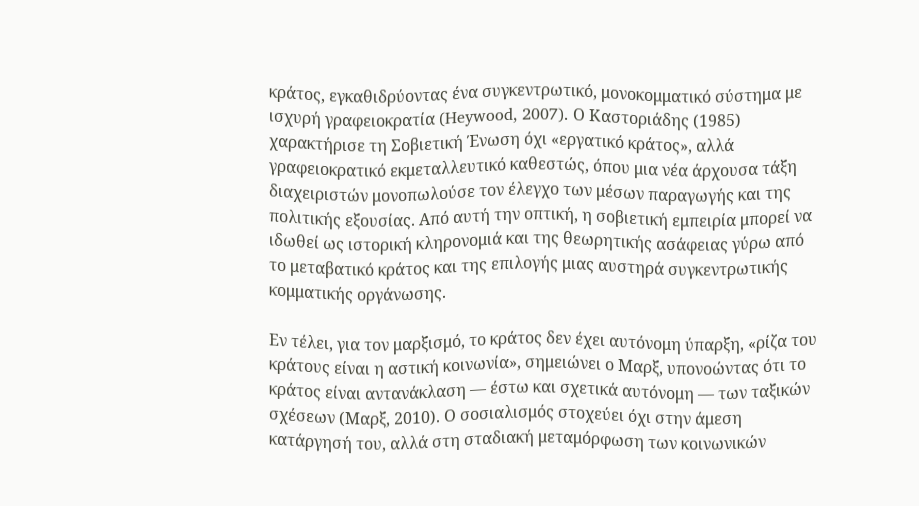κράτος, εγκαθιδρύοντας ένα συγκεντρωτικό, μονοκομματικό σύστημα με ισχυρή γραφειοκρατία (Heywood, 2007). Ο Καστοριάδης (1985) χαρακτήρισε τη Σοβιετική Ένωση όχι «εργατικό κράτος», αλλά γραφειοκρατικό εκμεταλλευτικό καθεστώς, όπου μια νέα άρχουσα τάξη διαχειριστών μονοπωλούσε τον έλεγχο των μέσων παραγωγής και της πολιτικής εξουσίας. Από αυτή την οπτική, η σοβιετική εμπειρία μπορεί να ιδωθεί ως ιστορική κληρονομιά και της θεωρητικής ασάφειας γύρω από το μεταβατικό κράτος και της επιλογής μιας αυστηρά συγκεντρωτικής κομματικής οργάνωσης.

Εν τέλει, για τον μαρξισμό, το κράτος δεν έχει αυτόνομη ύπαρξη, «ρίζα του κράτους είναι η αστική κοινωνία», σημειώνει ο Μαρξ, υπονοώντας ότι το κράτος είναι αντανάκλαση — έστω και σχετικά αυτόνομη — των ταξικών σχέσεων (Μαρξ, 2010). Ο σοσιαλισμός στοχεύει όχι στην άμεση κατάργησή του, αλλά στη σταδιακή μεταμόρφωση των κοινωνικών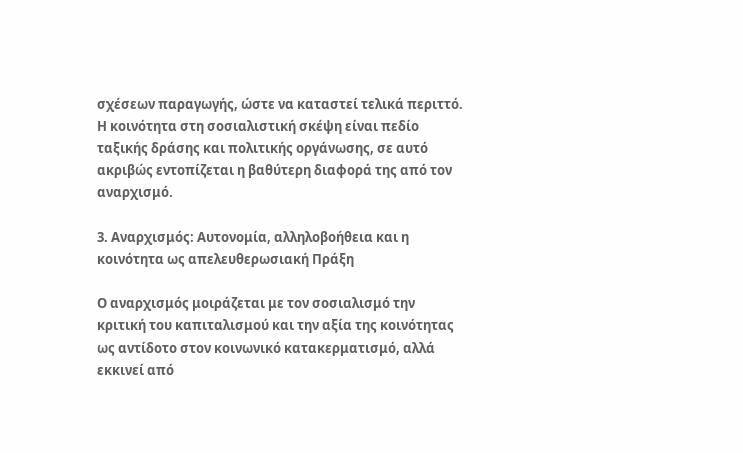σχέσεων παραγωγής, ώστε να καταστεί τελικά περιττό. Η κοινότητα στη σοσιαλιστική σκέψη είναι πεδίο ταξικής δράσης και πολιτικής οργάνωσης, σε αυτό ακριβώς εντοπίζεται η βαθύτερη διαφορά της από τον αναρχισμό.

3. Αναρχισμός: Αυτονομία, αλληλοβοήθεια και η κοινότητα ως απελευθερωσιακή Πράξη

Ο αναρχισμός μοιράζεται με τον σοσιαλισμό την κριτική του καπιταλισμού και την αξία της κοινότητας ως αντίδοτο στον κοινωνικό κατακερματισμό, αλλά εκκινεί από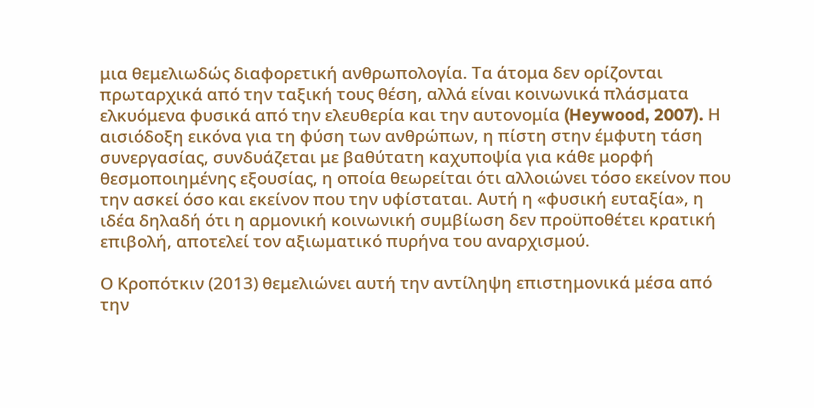μια θεμελιωδώς διαφορετική ανθρωπολογία. Τα άτομα δεν ορίζονται πρωταρχικά από την ταξική τους θέση, αλλά είναι κοινωνικά πλάσματα ελκυόμενα φυσικά από την ελευθερία και την αυτονομία (Heywood, 2007). Η αισιόδοξη εικόνα για τη φύση των ανθρώπων, η πίστη στην έμφυτη τάση συνεργασίας, συνδυάζεται με βαθύτατη καχυποψία για κάθε μορφή θεσμοποιημένης εξουσίας, η οποία θεωρείται ότι αλλοιώνει τόσο εκείνον που την ασκεί όσο και εκείνον που την υφίσταται. Αυτή η «φυσική ευταξία», η ιδέα δηλαδή ότι η αρμονική κοινωνική συμβίωση δεν προϋποθέτει κρατική επιβολή, αποτελεί τον αξιωματικό πυρήνα του αναρχισμού.

Ο Κροπότκιν (2013) θεμελιώνει αυτή την αντίληψη επιστημονικά μέσα από την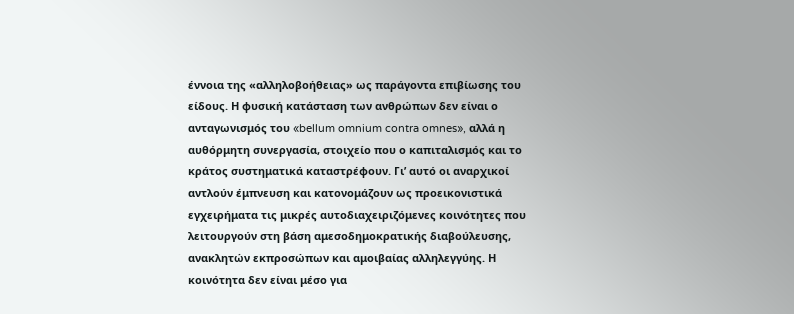έννοια της «αλληλοβοήθειας» ως παράγοντα επιβίωσης του είδους. Η φυσική κατάσταση των ανθρώπων δεν είναι ο ανταγωνισμός του «bellum omnium contra omnes», αλλά η αυθόρμητη συνεργασία, στοιχείο που ο καπιταλισμός και το κράτος συστηματικά καταστρέφουν. Γι’ αυτό οι αναρχικοί αντλούν έμπνευση και κατονομάζουν ως προεικονιστικά εγχειρήματα τις μικρές αυτοδιαχειριζόμενες κοινότητες που λειτουργούν στη βάση αμεσοδημοκρατικής διαβούλευσης, ανακλητών εκπροσώπων και αμοιβαίας αλληλεγγύης. Η κοινότητα δεν είναι μέσο για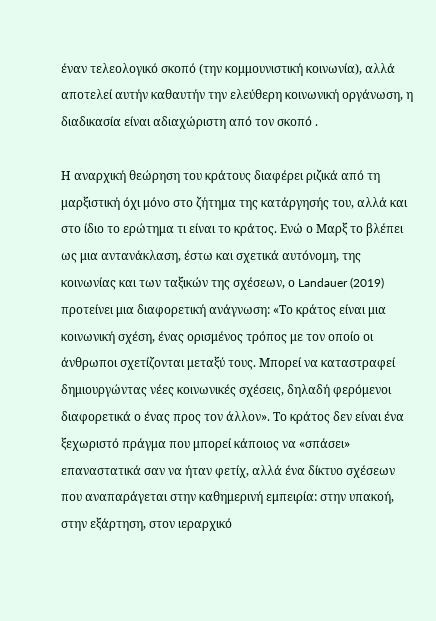έναν τελεολογικό σκοπό (την κομμουνιστική κοινωνία), αλλά αποτελεί αυτήν καθαυτήν την ελεύθερη κοινωνική οργάνωση, η διαδικασία είναι αδιαχώριστη από τον σκοπό .

Η αναρχική θεώρηση του κράτους διαφέρει ριζικά από τη μαρξιστική όχι μόνο στο ζήτημα της κατάργησής του, αλλά και στο ίδιο το ερώτημα τι είναι το κράτος. Ενώ ο Μαρξ το βλέπει ως μια αντανάκλαση, έστω και σχετικά αυτόνομη, της κοινωνίας και των ταξικών της σχέσεων, ο Landauer (2019) προτείνει μια διαφορετική ανάγνωση: «Το κράτος είναι μια κοινωνική σχέση, ένας ορισμένος τρόπος με τον οποίο οι άνθρωποι σχετίζονται μεταξύ τους. Μπορεί να καταστραφεί δημιουργώντας νέες κοινωνικές σχέσεις, δηλαδή φερόμενοι διαφορετικά ο ένας προς τον άλλον». Το κράτος δεν είναι ένα ξεχωριστό πράγμα που μπορεί κάποιος να «σπάσει» επαναστατικά σαν να ήταν φετίχ, αλλά ένα δίκτυο σχέσεων που αναπαράγεται στην καθημερινή εμπειρία: στην υπακοή, στην εξάρτηση, στον ιεραρχικό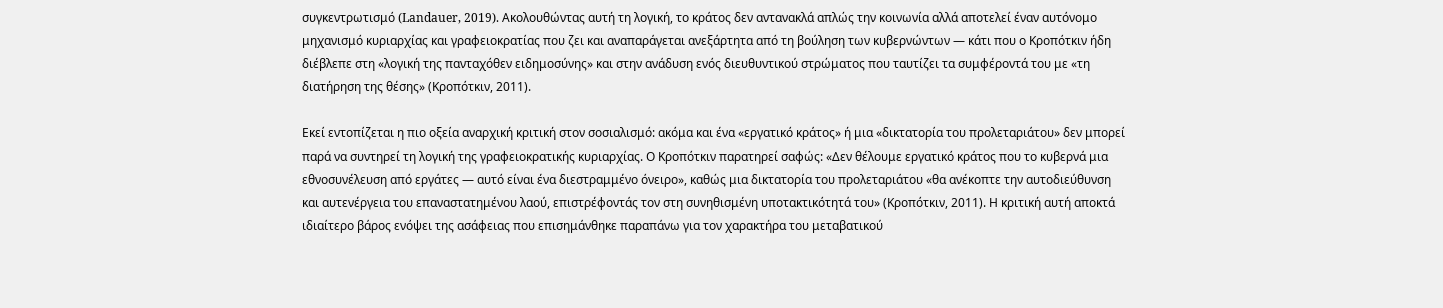συγκεντρωτισμό (Landauer, 2019). Ακολουθώντας αυτή τη λογική, το κράτος δεν αντανακλά απλώς την κοινωνία αλλά αποτελεί έναν αυτόνομο μηχανισμό κυριαρχίας και γραφειοκρατίας που ζει και αναπαράγεται ανεξάρτητα από τη βούληση των κυβερνώντων — κάτι που ο Κροπότκιν ήδη διέβλεπε στη «λογική της πανταχόθεν ειδημοσύνης» και στην ανάδυση ενός διευθυντικού στρώματος που ταυτίζει τα συμφέροντά του με «τη διατήρηση της θέσης» (Κροπότκιν, 2011).

Εκεί εντοπίζεται η πιο οξεία αναρχική κριτική στον σοσιαλισμό: ακόμα και ένα «εργατικό κράτος» ή μια «δικτατορία του προλεταριάτου» δεν μπορεί παρά να συντηρεί τη λογική της γραφειοκρατικής κυριαρχίας. Ο Κροπότκιν παρατηρεί σαφώς: «Δεν θέλουμε εργατικό κράτος που το κυβερνά μια εθνοσυνέλευση από εργάτες — αυτό είναι ένα διεστραμμένο όνειρο», καθώς μια δικτατορία του προλεταριάτου «θα ανέκοπτε την αυτοδιεύθυνση και αυτενέργεια του επαναστατημένου λαού, επιστρέφοντάς τον στη συνηθισμένη υποτακτικότητά του» (Κροπότκιν, 2011). Η κριτική αυτή αποκτά ιδιαίτερο βάρος ενόψει της ασάφειας που επισημάνθηκε παραπάνω για τον χαρακτήρα του μεταβατικού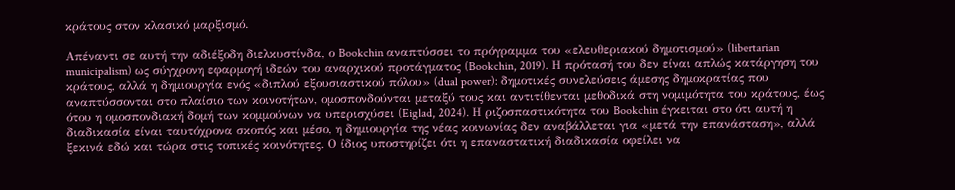κράτους στον κλασικό μαρξισμό.

Απέναντι σε αυτή την αδιέξοδη διελκυστίνδα, ο Bookchin αναπτύσσει το πρόγραμμα του «ελευθεριακού δημοτισμού» (libertarian municipalism) ως σύγχρονη εφαρμογή ιδεών του αναρχικού προτάγματος (Bookchin, 2019). Η πρότασή του δεν είναι απλώς κατάργηση του κράτους, αλλά η δημιουργία ενός «διπλού εξουσιαστικού πόλου» (dual power): δημοτικές συνελεύσεις άμεσης δημοκρατίας που αναπτύσσονται στο πλαίσιο των κοινοτήτων, ομοσπονδούνται μεταξύ τους και αντιτίθενται μεθοδικά στη νομιμότητα του κράτους, έως ότου η ομοσπονδιακή δομή των κομμούνων να υπερισχύσει (Eiglad, 2024). Η ριζοσπαστικότητα του Bookchin έγκειται στο ότι αυτή η διαδικασία είναι ταυτόχρονα σκοπός και μέσο, η δημιουργία της νέας κοινωνίας δεν αναβάλλεται για «μετά την επανάσταση», αλλά ξεκινά εδώ και τώρα στις τοπικές κοινότητες. Ο ίδιος υποστηρίζει ότι η επαναστατική διαδικασία οφείλει να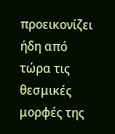προεικονίζει ήδη από τώρα τις θεσμικές μορφές της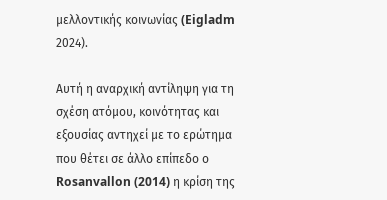μελλοντικής κοινωνίας (Eigladm 2024).

Αυτή η αναρχική αντίληψη για τη σχέση ατόμου, κοινότητας και εξουσίας αντηχεί με το ερώτημα που θέτει σε άλλο επίπεδο ο Rosanvallon (2014) η κρίση της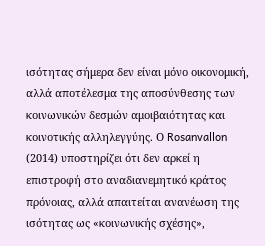ισότητας σήμερα δεν είναι μόνο οικονομική, αλλά αποτέλεσμα της αποσύνθεσης των κοινωνικών δεσμών αμοιβαιότητας και κοινοτικής αλληλεγγύης. Ο Rosanvallon (2014) υποστηρίζει ότι δεν αρκεί η επιστροφή στο αναδιανεμητικό κράτος πρόνοιας, αλλά απαιτείται ανανέωση της ισότητας ως «κοινωνικής σχέσης»,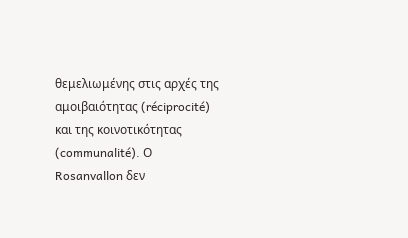θεμελιωμένης στις αρχές της αμοιβαιότητας (réciprocité) και της κοινοτικότητας (communalité). Ο Rosanvallon δεν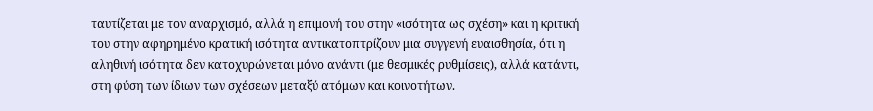ταυτίζεται με τον αναρχισμό, αλλά η επιμονή του στην «ισότητα ως σχέση» και η κριτική του στην αφηρημένο κρατική ισότητα αντικατοπτρίζουν μια συγγενή ευαισθησία, ότι η αληθινή ισότητα δεν κατοχυρώνεται μόνο ανάντι (με θεσμικές ρυθμίσεις), αλλά κατάντι, στη φύση των ίδιων των σχέσεων μεταξύ ατόμων και κοινοτήτων.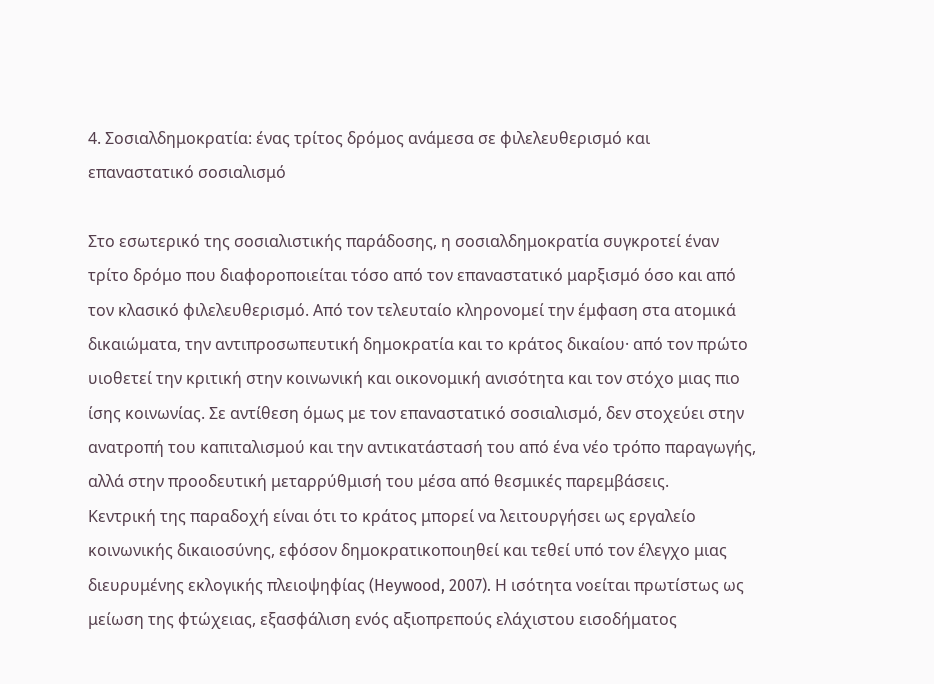4. Σοσιαλδημοκρατία: ένας τρίτος δρόμος ανάμεσα σε φιλελευθερισμό και επαναστατικό σοσιαλισμό

Στο εσωτερικό της σοσιαλιστικής παράδοσης, η σοσιαλδημοκρατία συγκροτεί έναν τρίτο δρόμο που διαφοροποιείται τόσο από τον επαναστατικό μαρξισμό όσο και από τον κλασικό φιλελευθερισμό. Από τον τελευταίο κληρονομεί την έμφαση στα ατομικά δικαιώματα, την αντιπροσωπευτική δημοκρατία και το κράτος δικαίου· από τον πρώτο υιοθετεί την κριτική στην κοινωνική και οικονομική ανισότητα και τον στόχο μιας πιο ίσης κοινωνίας. Σε αντίθεση όμως με τον επαναστατικό σοσιαλισμό, δεν στοχεύει στην ανατροπή του καπιταλισμού και την αντικατάστασή του από ένα νέο τρόπο παραγωγής, αλλά στην προοδευτική μεταρρύθμισή του μέσα από θεσμικές παρεμβάσεις.
Κεντρική της παραδοχή είναι ότι το κράτος μπορεί να λειτουργήσει ως εργαλείο κοινωνικής δικαιοσύνης, εφόσον δημοκρατικοποιηθεί και τεθεί υπό τον έλεγχο μιας διευρυμένης εκλογικής πλειοψηφίας (Heywood, 2007). Η ισότητα νοείται πρωτίστως ως μείωση της φτώχειας, εξασφάλιση ενός αξιοπρεπούς ελάχιστου εισοδήματος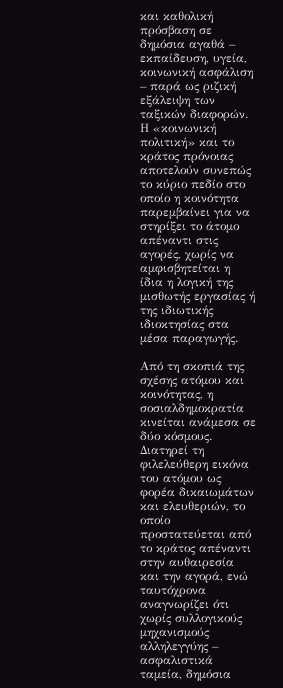και καθολική πρόσβαση σε δημόσια αγαθά – εκπαίδευση, υγεία, κοινωνική ασφάλιση – παρά ως ριζική εξάλειψη των ταξικών διαφορών. Η «κοινωνική πολιτική» και το κράτος πρόνοιας αποτελούν συνεπώς το κύριο πεδίο στο οποίο η κοινότητα παρεμβαίνει για να στηρίξει το άτομο απέναντι στις αγορές, χωρίς να αμφισβητείται η ίδια η λογική της μισθωτής εργασίας ή της ιδιωτικής ιδιοκτησίας στα μέσα παραγωγής.

Από τη σκοπιά της σχέσης ατόμου και κοινότητας, η σοσιαλδημοκρατία κινείται ανάμεσα σε δύο κόσμους. Διατηρεί τη φιλελεύθερη εικόνα του ατόμου ως φορέα δικαιωμάτων και ελευθεριών, το οποίο προστατεύεται από το κράτος απέναντι στην αυθαιρεσία και την αγορά, ενώ ταυτόχρονα αναγνωρίζει ότι χωρίς συλλογικούς μηχανισμούς αλληλεγγύης – ασφαλιστικά ταμεία, δημόσια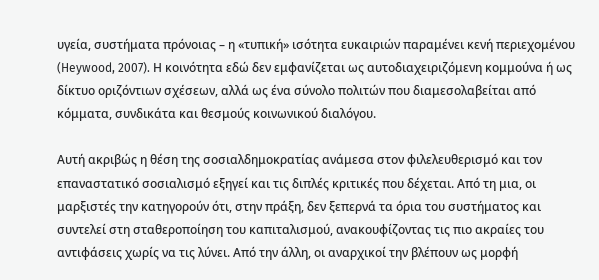υγεία, συστήματα πρόνοιας – η «τυπική» ισότητα ευκαιριών παραμένει κενή περιεχομένου (Heywood, 2007). Η κοινότητα εδώ δεν εμφανίζεται ως αυτοδιαχειριζόμενη κομμούνα ή ως δίκτυο οριζόντιων σχέσεων, αλλά ως ένα σύνολο πολιτών που διαμεσολαβείται από κόμματα, συνδικάτα και θεσμούς κοινωνικού διαλόγου.

Αυτή ακριβώς η θέση της σοσιαλδημοκρατίας ανάμεσα στον φιλελευθερισμό και τον επαναστατικό σοσιαλισμό εξηγεί και τις διπλές κριτικές που δέχεται. Από τη μια, οι μαρξιστές την κατηγορούν ότι, στην πράξη, δεν ξεπερνά τα όρια του συστήματος και συντελεί στη σταθεροποίηση του καπιταλισμού, ανακουφίζοντας τις πιο ακραίες του αντιφάσεις χωρίς να τις λύνει. Από την άλλη, οι αναρχικοί την βλέπουν ως μορφή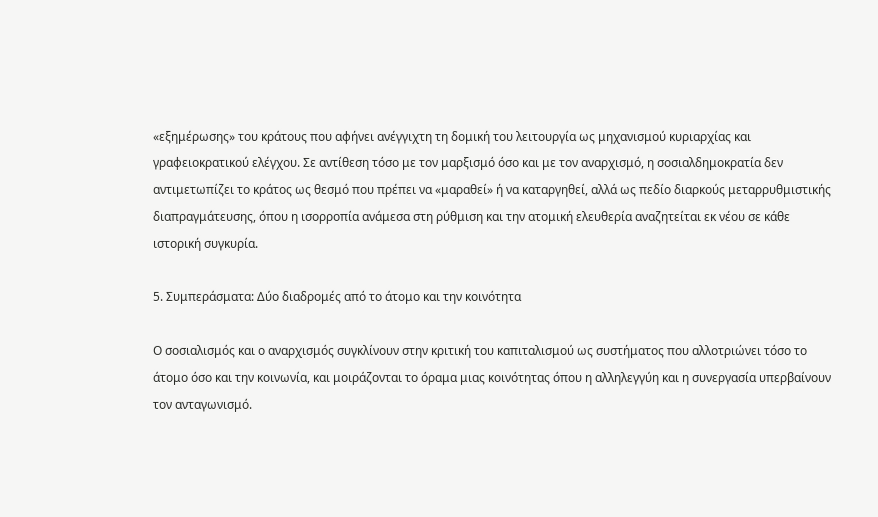«εξημέρωσης» του κράτους που αφήνει ανέγγιχτη τη δομική του λειτουργία ως μηχανισμού κυριαρχίας και γραφειοκρατικού ελέγχου. Σε αντίθεση τόσο με τον μαρξισμό όσο και με τον αναρχισμό, η σοσιαλδημοκρατία δεν αντιμετωπίζει το κράτος ως θεσμό που πρέπει να «μαραθεί» ή να καταργηθεί, αλλά ως πεδίο διαρκούς μεταρρυθμιστικής διαπραγμάτευσης, όπου η ισορροπία ανάμεσα στη ρύθμιση και την ατομική ελευθερία αναζητείται εκ νέου σε κάθε ιστορική συγκυρία.

5. Συμπεράσματα: Δύο διαδρομές από το άτομο και την κοινότητα

Ο σοσιαλισμός και ο αναρχισμός συγκλίνουν στην κριτική του καπιταλισμού ως συστήματος που αλλοτριώνει τόσο το άτομο όσο και την κοινωνία, και μοιράζονται το όραμα μιας κοινότητας όπου η αλληλεγγύη και η συνεργασία υπερβαίνουν τον ανταγωνισμό.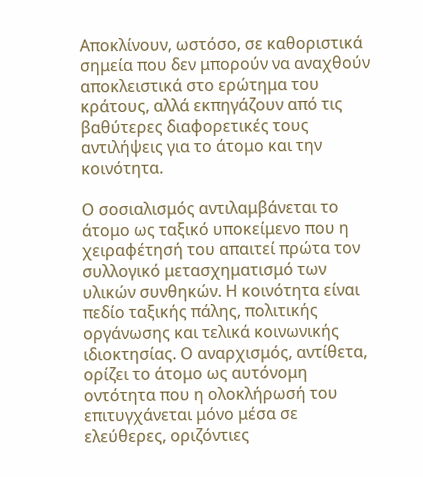Αποκλίνουν, ωστόσο, σε καθοριστικά σημεία που δεν μπορούν να αναχθούν αποκλειστικά στο ερώτημα του κράτους, αλλά εκπηγάζουν από τις βαθύτερες διαφορετικές τους αντιλήψεις για το άτομο και την κοινότητα.

Ο σοσιαλισμός αντιλαμβάνεται το άτομο ως ταξικό υποκείμενο που η χειραφέτησή του απαιτεί πρώτα τον συλλογικό μετασχηματισμό των υλικών συνθηκών. Η κοινότητα είναι πεδίο ταξικής πάλης, πολιτικής οργάνωσης και τελικά κοινωνικής ιδιοκτησίας. Ο αναρχισμός, αντίθετα, ορίζει το άτομο ως αυτόνομη οντότητα που η ολοκλήρωσή του επιτυγχάνεται μόνο μέσα σε ελεύθερες, οριζόντιες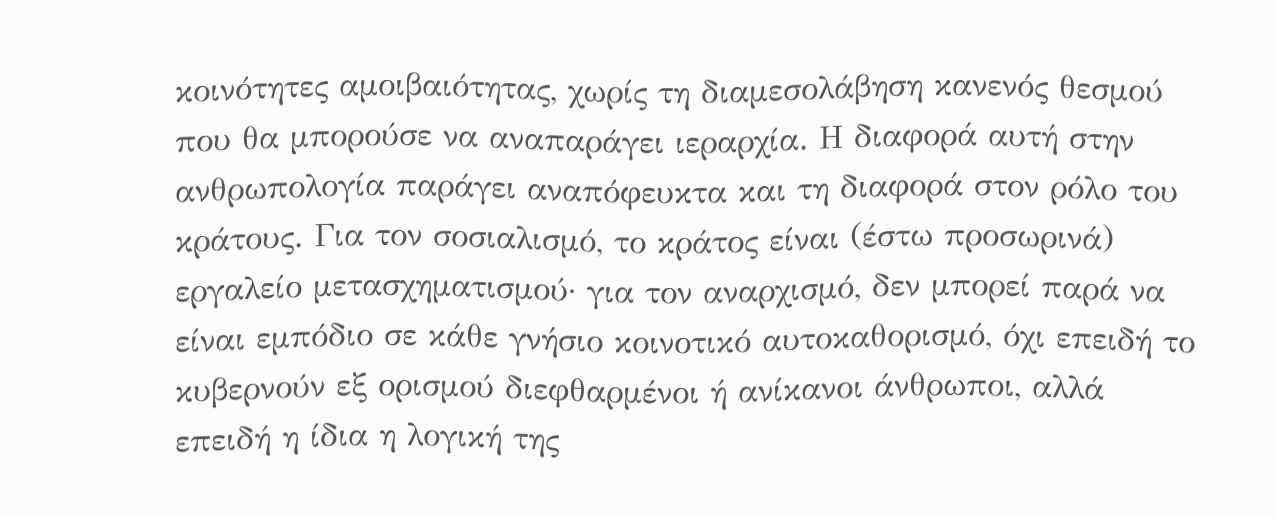κοινότητες αμοιβαιότητας, χωρίς τη διαμεσολάβηση κανενός θεσμού που θα μπορούσε να αναπαράγει ιεραρχία. Η διαφορά αυτή στην ανθρωπολογία παράγει αναπόφευκτα και τη διαφορά στον ρόλο του κράτους. Για τον σοσιαλισμό, το κράτος είναι (έστω προσωρινά) εργαλείο μετασχηματισμού· για τον αναρχισμό, δεν μπορεί παρά να είναι εμπόδιο σε κάθε γνήσιο κοινοτικό αυτοκαθορισμό, όχι επειδή το κυβερνούν εξ ορισμού διεφθαρμένοι ή ανίκανοι άνθρωποι, αλλά επειδή η ίδια η λογική της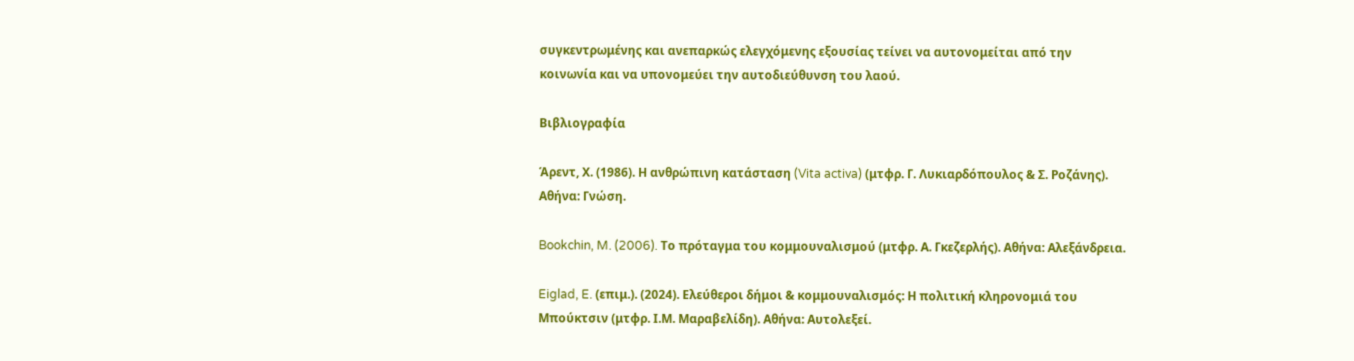συγκεντρωμένης και ανεπαρκώς ελεγχόμενης εξουσίας τείνει να αυτονομείται από την κοινωνία και να υπονομεύει την αυτοδιεύθυνση του λαού.

Βιβλιογραφία

Άρεντ, Χ. (1986). Η ανθρώπινη κατάσταση (Vita activa) (μτφρ. Γ. Λυκιαρδόπουλος & Σ. Ροζάνης). Αθήνα: Γνώση.

Bookchin, M. (2006). Το πρόταγμα του κομμουναλισμού (μτφρ. Α. Γκεζερλής). Αθήνα: Αλεξάνδρεια.

Eiglad, E. (επιμ.). (2024). Ελεύθεροι δήμοι & κομμουναλισμός: Η πολιτική κληρονομιά του Μπούκτσιν (μτφρ. Ι.Μ. Μαραβελίδη). Αθήνα: Αυτολεξεί.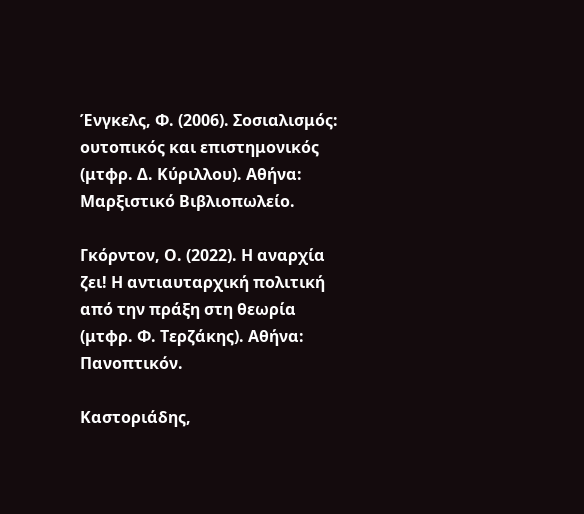Ένγκελς, Φ. (2006). Σοσιαλισμός: ουτοπικός και επιστημονικός (μτφρ. Δ. Κύριλλου). Αθήνα: Μαρξιστικό Βιβλιοπωλείο.

Γκόρντον, Ο. (2022). Η αναρχία ζει! Η αντιαυταρχική πολιτική από την πράξη στη θεωρία (μτφρ. Φ. Τερζάκης). Αθήνα: Πανοπτικόν.

Καστοριάδης,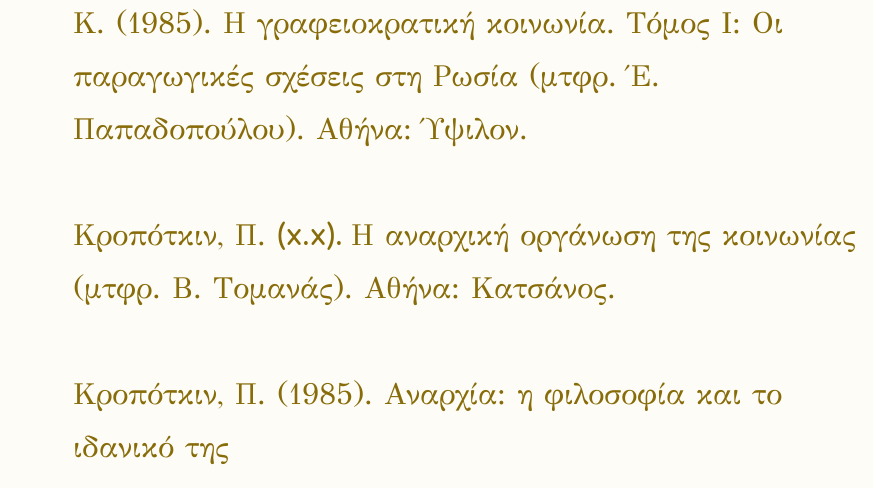Κ. (1985). Η γραφειοκρατική κοινωνία. Τόμος Ι: Οι παραγωγικές σχέσεις στη Ρωσία (μτφρ. Έ. Παπαδοπούλου). Αθήνα: Ύψιλον.

Κροπότκιν, Π. (x.x). Η αναρχική οργάνωση της κοινωνίας (μτφρ. Β. Τομανάς). Αθήνα: Κατσάνος.

Κροπότκιν, Π. (1985). Αναρχία: η φιλοσοφία και το ιδανικό της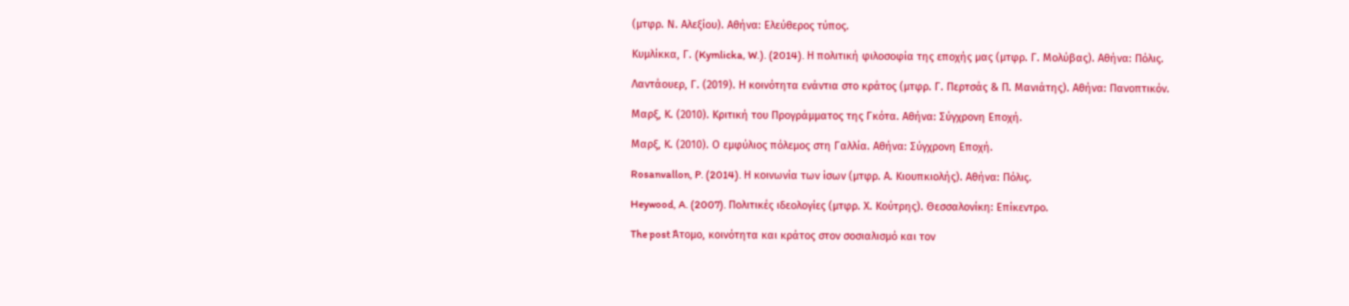(μτφρ. Ν. Αλεξίου). Αθήνα: Ελεύθερος τύπος.

Κυμλίκκα, Γ. (Kymlicka, W.). (2014). Η πολιτική φιλοσοφία της εποχής μας (μτφρ. Γ. Μολύβας). Αθήνα: Πόλις.

Λαντάουερ, Γ. (2019). Η κοινότητα ενάντια στο κράτος (μτφρ. Γ. Περτσάς & Π. Μανιάτης). Αθήνα: Πανοπτικόν.

Μαρξ, Κ. (2010). Κριτική του Προγράμματος της Γκότα. Αθήνα: Σύγχρονη Εποχή.

Μαρξ, Κ. (2010). Ο εμφύλιος πόλεμος στη Γαλλία. Αθήνα: Σύγχρονη Εποχή.

Rosanvallon, P. (2014). Η κοινωνία των ίσων (μτφρ. Α. Κιουπκιολής). Αθήνα: Πόλις.

Heywood, A. (2007). Πολιτικές ιδεολογίες (μτφρ. Χ. Κούτρης). Θεσσαλονίκη: Επίκεντρο.

The post Άτομο, κοινότητα και κράτος στον σοσιαλισμό και τον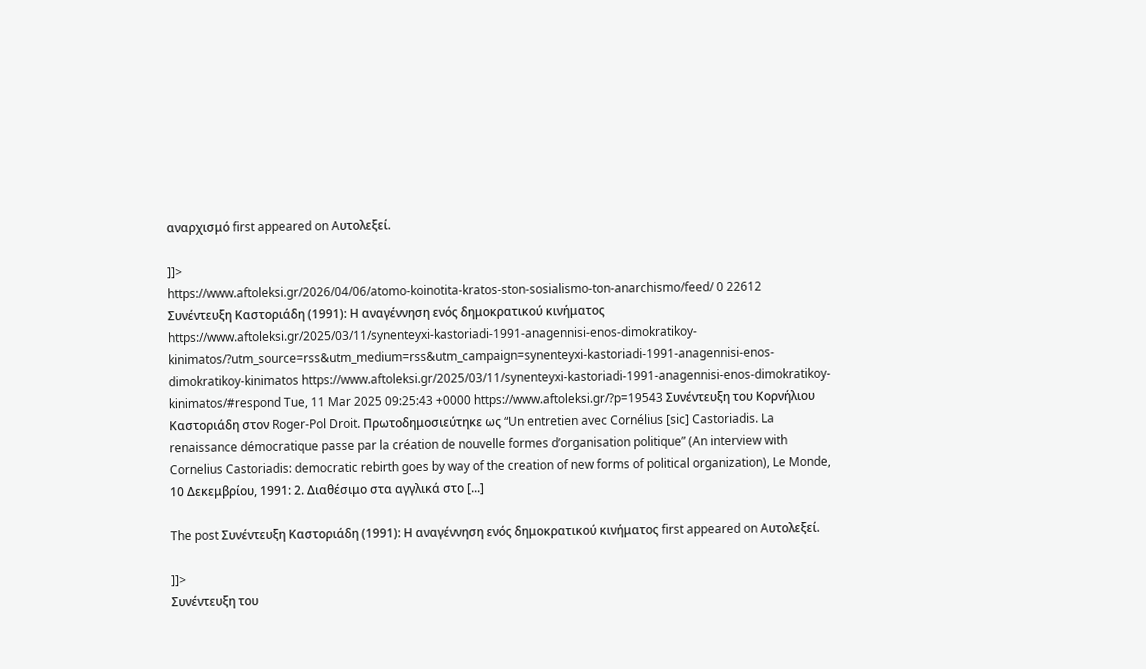αναρχισμό first appeared on Aυτολεξεί.

]]>
https://www.aftoleksi.gr/2026/04/06/atomo-koinotita-kratos-ston-sosialismo-ton-anarchismo/feed/ 0 22612
Συνέντευξη Καστοριάδη (1991): Η αναγέννηση ενός δημοκρατικού κινήματος https://www.aftoleksi.gr/2025/03/11/synenteyxi-kastoriadi-1991-anagennisi-enos-dimokratikoy-kinimatos/?utm_source=rss&utm_medium=rss&utm_campaign=synenteyxi-kastoriadi-1991-anagennisi-enos-dimokratikoy-kinimatos https://www.aftoleksi.gr/2025/03/11/synenteyxi-kastoriadi-1991-anagennisi-enos-dimokratikoy-kinimatos/#respond Tue, 11 Mar 2025 09:25:43 +0000 https://www.aftoleksi.gr/?p=19543 Συνέντευξη του Κορνήλιου Καστοριάδη στον Roger-Pol Droit. Πρωτοδημοσιεύτηκε ως “Un entretien avec Cornélius [sic] Castoriadis. La renaissance démocratique passe par la création de nouvelle formes d’organisation politique” (An interview with Cornelius Castoriadis: democratic rebirth goes by way of the creation of new forms of political organization), Le Monde, 10 Δεκεμβρίου, 1991: 2. Διαθέσιμο στα αγγλικά στο [...]

The post Συνέντευξη Καστοριάδη (1991): Η αναγέννηση ενός δημοκρατικού κινήματος first appeared on Aυτολεξεί.

]]>
Συνέντευξη του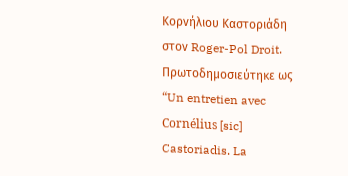Κορνήλιου Καστοριάδη στον Roger-Pol Droit. Πρωτοδημοσιεύτηκε ως “Un entretien avec Cornélius [sic] Castoriadis. La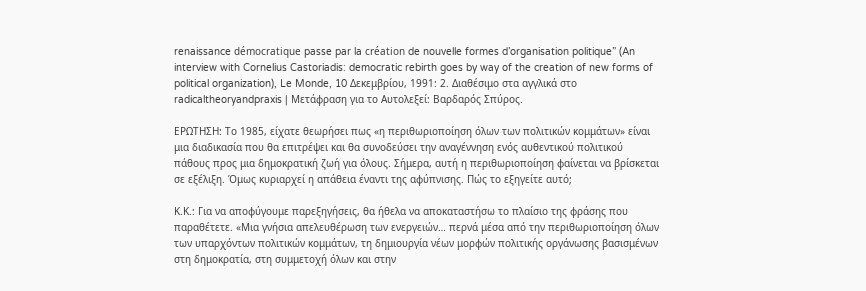renaissance démocratique passe par la création de nouvelle formes d’organisation politique” (An interview with Cornelius Castoriadis: democratic rebirth goes by way of the creation of new forms of political organization), Le Monde, 10 Δεκεμβρίου, 1991: 2. Διαθέσιμο στα αγγλικά στο radicaltheoryandpraxis | Μετάφραση για το Αυτολεξεί: Βαρδαρός Σπύρος.

ΕΡΩΤΗΣΗ: Το 1985, είχατε θεωρήσει πως «η περιθωριοποίηση όλων των πολιτικών κομμάτων» είναι μια διαδικασία που θα επιτρέψει και θα συνοδεύσει την αναγέννηση ενός αυθεντικού πολιτικού πάθους προς μια δημοκρατική ζωή για όλους. Σήμερα, αυτή η περιθωριοποίηση φαίνεται να βρίσκεται σε εξέλιξη. Όμως κυριαρχεί η απάθεια έναντι της αφύπνισης. Πώς το εξηγείτε αυτό;

Κ.Κ.: Για να αποφύγουμε παρεξηγήσεις, θα ήθελα να αποκαταστήσω το πλαίσιο της φράσης που παραθέτετε. «Μια γνήσια απελευθέρωση των ενεργειών… περνά μέσα από την περιθωριοποίηση όλων των υπαρχόντων πολιτικών κομμάτων, τη δημιουργία νέων μορφών πολιτικής οργάνωσης βασισμένων στη δημοκρατία, στη συμμετοχή όλων και στην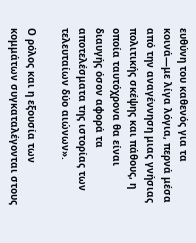ευθύνη του καθενός για τα κοινά—με λίγα λόγια, περνά μέσα από την αναγέννηση μιας γνήσιας πολιτικής σκέψης και πάθους, η οποία ταυτόχρονα θα είναι διαυγής όσον αφορά τα αποτελέσματα της ιστορίας των τελευταίων δύο αιώνων».

Ο ρόλος και η εξουσία των κομμάτων συγκαταλέγονται στους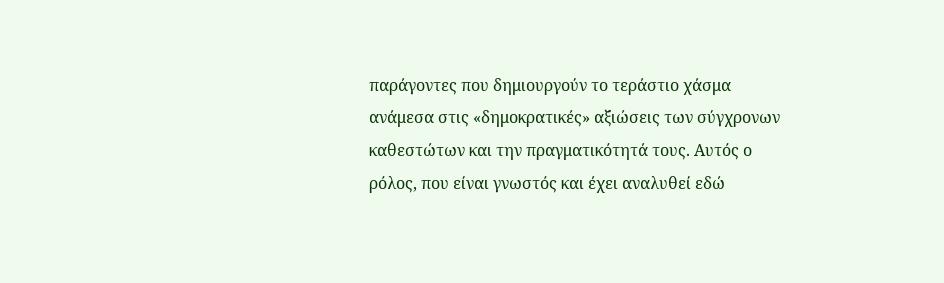παράγοντες που δημιουργούν το τεράστιο χάσμα ανάμεσα στις «δημοκρατικές» αξιώσεις των σύγχρονων καθεστώτων και την πραγματικότητά τους. Αυτός ο ρόλος, που είναι γνωστός και έχει αναλυθεί εδώ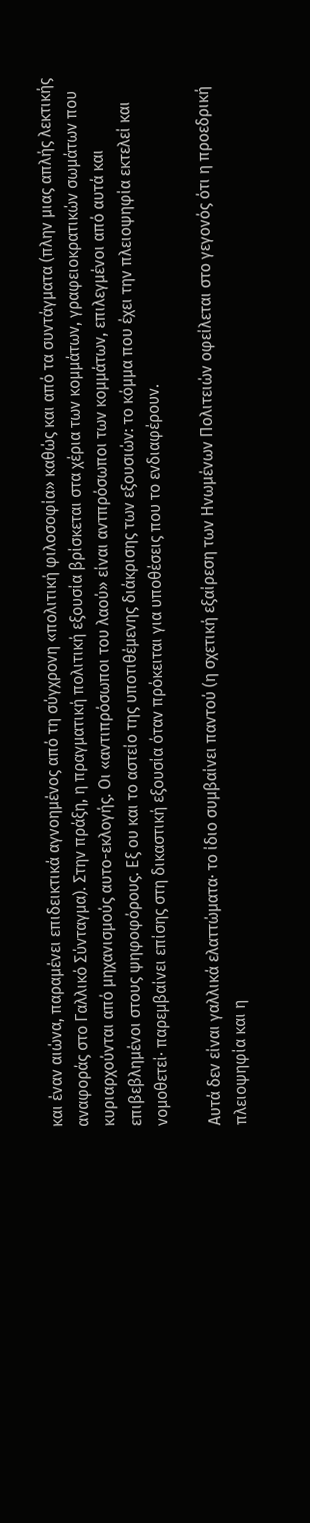και έναν αιώνα, παραμένει επιδεικτικά αγνοημένος από τη σύγχρονη «πολιτική φιλοσοφία» καθώς και από τα συντάγματα (πλην μιας απλής λεκτικής αναφοράς στο Γαλλικό Σύνταγμα). Στην πράξη, η πραγματική πολιτική εξουσία βρίσκεται στα χέρια των κομμάτων, γραφειοκρατικών σωμάτων που κυριαρχούνται από μηχανισμούς αυτο-εκλογής. Οι «αντιπρόσωποι του λαού» είναι αντπρόσωποι των κομμάτων, επιλεγμένοι από αυτά και επιβεβλημένοι στους ψηφοφόρους. Εξ ου και το αστείο της υποτιθέμενης διάκρισης των εξουσιών: το κόμμα που έχει την πλειοψηφία εκτελεί και νομοθετεί· παρεμβαίνει επίσης στη δικαστική εξουσία όταν πρόκειται για υποθέσεις που το ενδιαφέρουν.

Αυτά δεν είναι γαλλικά ελαττώματα· το ίδιο συμβαίνει παντού (η σχετική εξαίρεση των Ηνωμένων Πολιτειών οφείλεται στο γεγονός ότι η προεδρική πλειοψηφία και η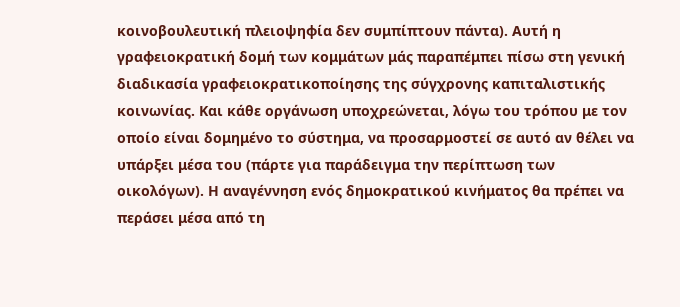κοινοβουλευτική πλειοψηφία δεν συμπίπτουν πάντα). Αυτή η γραφειοκρατική δομή των κομμάτων μάς παραπέμπει πίσω στη γενική διαδικασία γραφειοκρατικοποίησης της σύγχρονης καπιταλιστικής κοινωνίας. Και κάθε οργάνωση υποχρεώνεται, λόγω του τρόπου με τον οποίο είναι δομημένο το σύστημα, να προσαρμοστεί σε αυτό αν θέλει να υπάρξει μέσα του (πάρτε για παράδειγμα την περίπτωση των οικολόγων). Η αναγέννηση ενός δημοκρατικού κινήματος θα πρέπει να περάσει μέσα από τη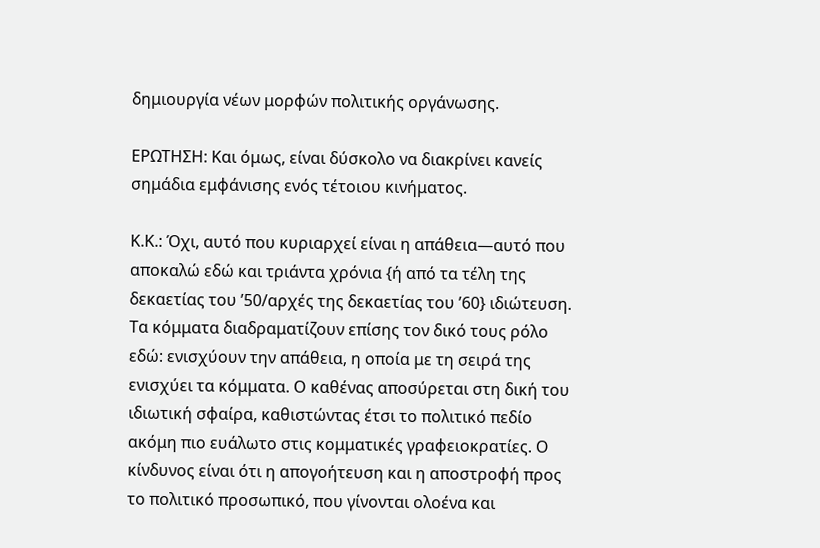δημιουργία νέων μορφών πολιτικής οργάνωσης.

ΕΡΩΤΗΣΗ: Και όμως, είναι δύσκολο να διακρίνει κανείς σημάδια εμφάνισης ενός τέτοιου κινήματος.

Κ.Κ.: Όχι, αυτό που κυριαρχεί είναι η απάθεια—αυτό που αποκαλώ εδώ και τριάντα χρόνια {ή από τα τέλη της δεκαετίας του ’50/αρχές της δεκαετίας του ’60} ιδιώτευση. Τα κόμματα διαδραματίζουν επίσης τον δικό τους ρόλο εδώ: ενισχύουν την απάθεια, η οποία με τη σειρά της ενισχύει τα κόμματα. Ο καθένας αποσύρεται στη δική του ιδιωτική σφαίρα, καθιστώντας έτσι το πολιτικό πεδίο ακόμη πιο ευάλωτο στις κομματικές γραφειοκρατίες. Ο κίνδυνος είναι ότι η απογοήτευση και η αποστροφή προς το πολιτικό προσωπικό, που γίνονται ολοένα και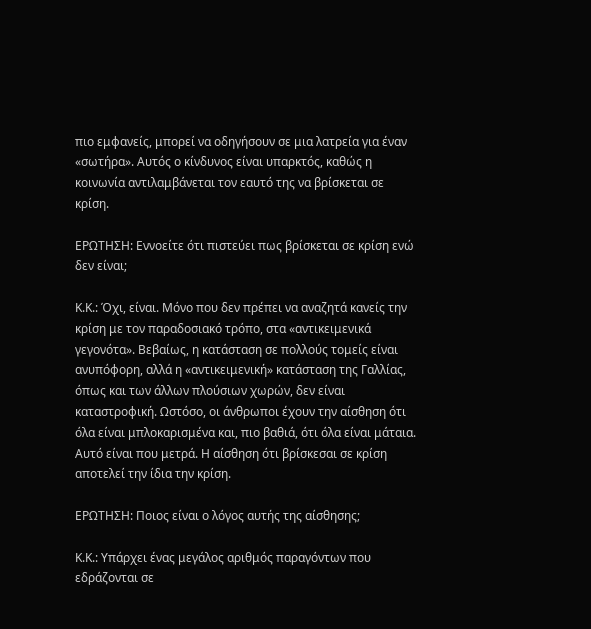πιο εμφανείς, μπορεί να οδηγήσουν σε μια λατρεία για έναν «σωτήρα». Αυτός ο κίνδυνος είναι υπαρκτός, καθώς η κοινωνία αντιλαμβάνεται τον εαυτό της να βρίσκεται σε κρίση.

ΕΡΩΤΗΣΗ: Εννοείτε ότι πιστεύει πως βρίσκεται σε κρίση ενώ δεν είναι;

Κ.Κ.: Όχι, είναι. Μόνο που δεν πρέπει να αναζητά κανείς την κρίση με τον παραδοσιακό τρόπο, στα «αντικειμενικά γεγονότα». Βεβαίως, η κατάσταση σε πολλούς τομείς είναι ανυπόφορη, αλλά η «αντικειμενική» κατάσταση της Γαλλίας, όπως και των άλλων πλούσιων χωρών, δεν είναι καταστροφική. Ωστόσο, οι άνθρωποι έχουν την αίσθηση ότι όλα είναι μπλοκαρισμένα και, πιο βαθιά, ότι όλα είναι μάταια. Αυτό είναι που μετρά. Η αίσθηση ότι βρίσκεσαι σε κρίση αποτελεί την ίδια την κρίση.

ΕΡΩΤΗΣΗ: Ποιος είναι ο λόγος αυτής της αίσθησης;

Κ.Κ.: Υπάρχει ένας μεγάλος αριθμός παραγόντων που εδράζονται σε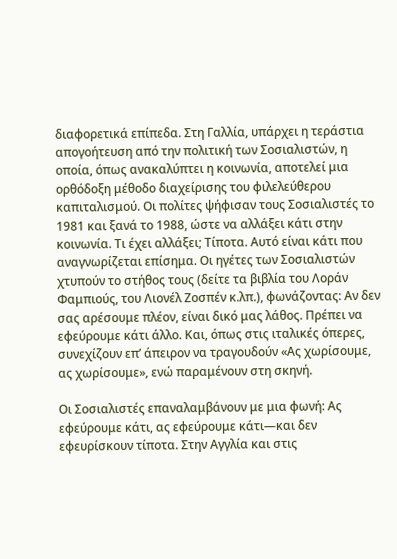διαφορετικά επίπεδα. Στη Γαλλία, υπάρχει η τεράστια απογοήτευση από την πολιτική των Σοσιαλιστών, η οποία, όπως ανακαλύπτει η κοινωνία, αποτελεί μια ορθόδοξη μέθοδο διαχείρισης του φιλελεύθερου καπιταλισμού. Οι πολίτες ψήφισαν τους Σοσιαλιστές το 1981 και ξανά το 1988, ώστε να αλλάξει κάτι στην κοινωνία. Τι έχει αλλάξει; Τίποτα. Αυτό είναι κάτι που αναγνωρίζεται επίσημα. Οι ηγέτες των Σοσιαλιστών χτυπούν το στήθος τους (δείτε τα βιβλία του Λοράν Φαμπιούς, του Λιονέλ Ζοσπέν κ.λπ.), φωνάζοντας: Αν δεν σας αρέσουμε πλέον, είναι δικό μας λάθος. Πρέπει να εφεύρουμε κάτι άλλο. Και, όπως στις ιταλικές όπερες, συνεχίζουν επ’ άπειρον να τραγουδούν «Ας χωρίσουμε, ας χωρίσουμε», ενώ παραμένουν στη σκηνή.

Οι Σοσιαλιστές επαναλαμβάνουν με μια φωνή: Ας εφεύρουμε κάτι, ας εφεύρουμε κάτι—και δεν εφευρίσκουν τίποτα. Στην Αγγλία και στις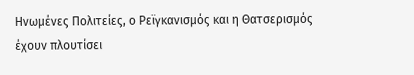Ηνωμένες Πολιτείες, ο Ρεϊγκανισμός και η Θατσερισμός έχουν πλουτίσει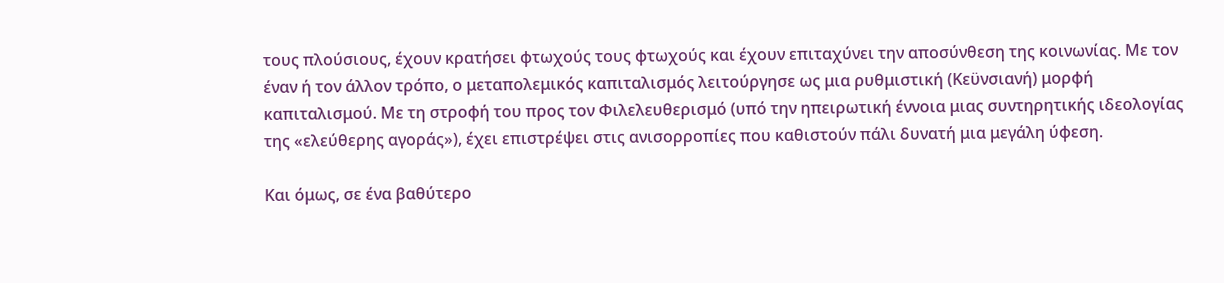τους πλούσιους, έχουν κρατήσει φτωχούς τους φτωχούς και έχουν επιταχύνει την αποσύνθεση της κοινωνίας. Με τον έναν ή τον άλλον τρόπο, ο μεταπολεμικός καπιταλισμός λειτούργησε ως μια ρυθμιστική (Κεϋνσιανή) μορφή καπιταλισμού. Με τη στροφή του προς τον Φιλελευθερισμό (υπό την ηπειρωτική έννοια μιας συντηρητικής ιδεολογίας της «ελεύθερης αγοράς»), έχει επιστρέψει στις ανισορροπίες που καθιστούν πάλι δυνατή μια μεγάλη ύφεση.

Και όμως, σε ένα βαθύτερο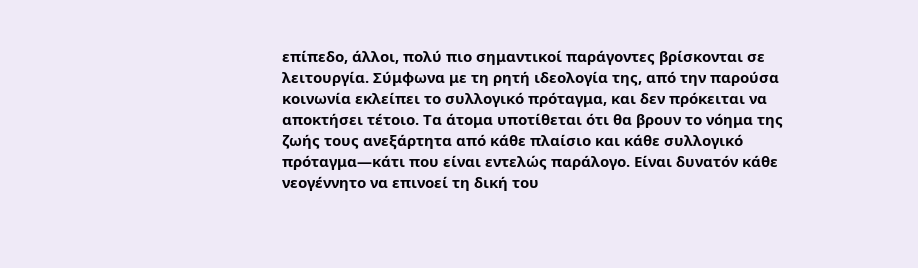επίπεδο, άλλοι, πολύ πιο σημαντικοί παράγοντες βρίσκονται σε λειτουργία. Σύμφωνα με τη ρητή ιδεολογία της, από την παρούσα κοινωνία εκλείπει το συλλογικό πρόταγμα, και δεν πρόκειται να αποκτήσει τέτοιο. Τα άτομα υποτίθεται ότι θα βρουν το νόημα της ζωής τους ανεξάρτητα από κάθε πλαίσιο και κάθε συλλογικό πρόταγμα—κάτι που είναι εντελώς παράλογο. Είναι δυνατόν κάθε νεογέννητο να επινοεί τη δική του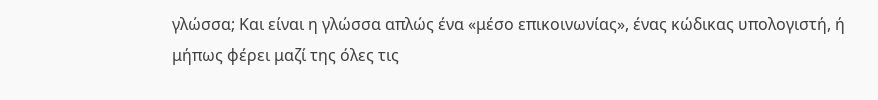γλώσσα; Και είναι η γλώσσα απλώς ένα «μέσο επικοινωνίας», ένας κώδικας υπολογιστή, ή μήπως φέρει μαζί της όλες τις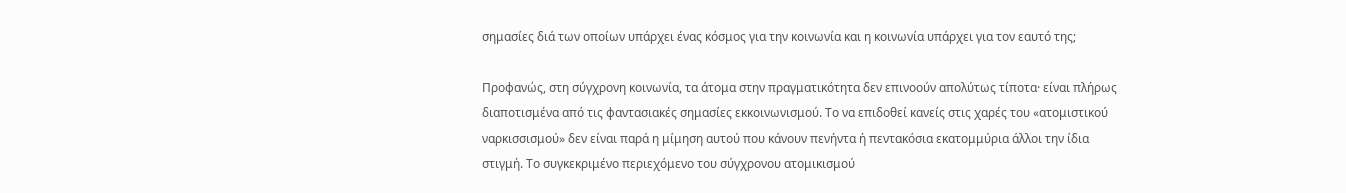σημασίες διά των οποίων υπάρχει ένας κόσμος για την κοινωνία και η κοινωνία υπάρχει για τον εαυτό της;

Προφανώς, στη σύγχρονη κοινωνία, τα άτομα στην πραγματικότητα δεν επινοούν απολύτως τίποτα· είναι πλήρως διαποτισμένα από τις φαντασιακές σημασίες εκκοινωνισμού. Το να επιδοθεί κανείς στις χαρές του «ατομιστικού ναρκισσισμού» δεν είναι παρά η μίμηση αυτού που κάνουν πενήντα ή πεντακόσια εκατομμύρια άλλοι την ίδια στιγμή. Το συγκεκριμένο περιεχόμενο του σύγχρονου ατομικισμού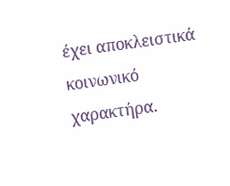έχει αποκλειστικά κοινωνικό χαρακτήρα.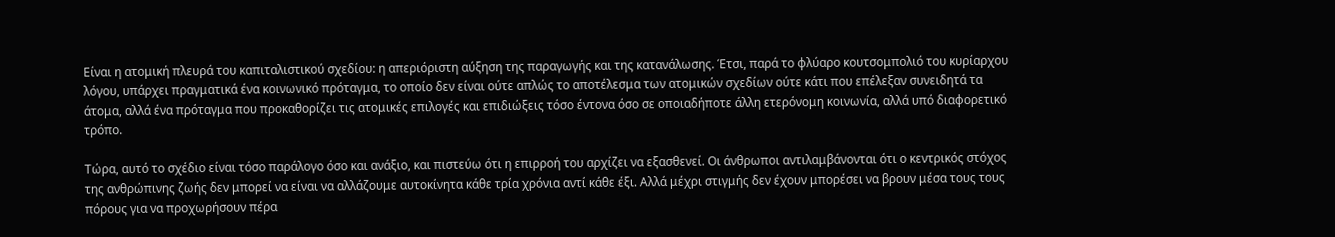Είναι η ατομική πλευρά του καπιταλιστικού σχεδίου: η απεριόριστη αύξηση της παραγωγής και της κατανάλωσης. Έτσι, παρά το φλύαρο κουτσομπολιό του κυρίαρχου λόγου, υπάρχει πραγματικά ένα κοινωνικό πρόταγμα, το οποίο δεν είναι ούτε απλώς το αποτέλεσμα των ατομικών σχεδίων ούτε κάτι που επέλεξαν συνειδητά τα άτομα, αλλά ένα πρόταγμα που προκαθορίζει τις ατομικές επιλογές και επιδιώξεις τόσο έντονα όσο σε οποιαδήποτε άλλη ετερόνομη κοινωνία, αλλά υπό διαφορετικό τρόπο.

Τώρα, αυτό το σχέδιο είναι τόσο παράλογο όσο και ανάξιο, και πιστεύω ότι η επιρροή του αρχίζει να εξασθενεί. Οι άνθρωποι αντιλαμβάνονται ότι ο κεντρικός στόχος της ανθρώπινης ζωής δεν μπορεί να είναι να αλλάζουμε αυτοκίνητα κάθε τρία χρόνια αντί κάθε έξι. Αλλά μέχρι στιγμής δεν έχουν μπορέσει να βρουν μέσα τους τους πόρους για να προχωρήσουν πέρα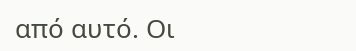από αυτό. Οι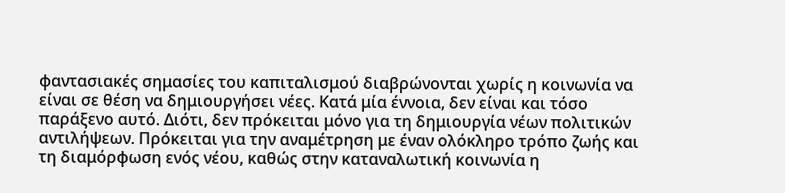φαντασιακές σημασίες του καπιταλισμού διαβρώνονται χωρίς η κοινωνία να είναι σε θέση να δημιουργήσει νέες. Κατά μία έννοια, δεν είναι και τόσο παράξενο αυτό. Διότι, δεν πρόκειται μόνο για τη δημιουργία νέων πολιτικών αντιλήψεων. Πρόκειται για την αναμέτρηση με έναν ολόκληρο τρόπο ζωής και τη διαμόρφωση ενός νέου, καθώς στην καταναλωτική κοινωνία η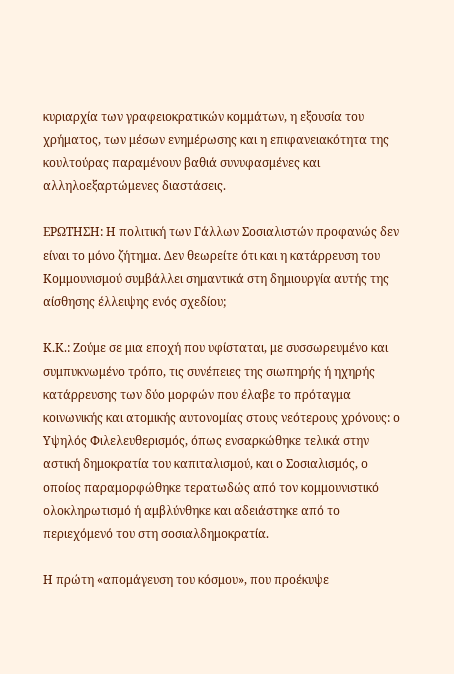κυριαρχία των γραφειοκρατικών κομμάτων, η εξουσία του χρήματος, των μέσων ενημέρωσης και η επιφανειακότητα της κουλτούρας παραμένουν βαθιά συνυφασμένες και αλληλοεξαρτώμενες διαστάσεις.

ΕΡΩΤΗΣΗ: Η πολιτική των Γάλλων Σοσιαλιστών προφανώς δεν είναι το μόνο ζήτημα. Δεν θεωρείτε ότι και η κατάρρευση του Κομμουνισμού συμβάλλει σημαντικά στη δημιουργία αυτής της αίσθησης έλλειψης ενός σχεδίου;

Κ.Κ.: Ζούμε σε μια εποχή που υφίσταται, με συσσωρευμένο και συμπυκνωμένο τρόπο, τις συνέπειες της σιωπηρής ή ηχηρής κατάρρευσης των δύο μορφών που έλαβε το πρόταγμα κοινωνικής και ατομικής αυτονομίας στους νεότερους χρόνους: ο Υψηλός Φιλελευθερισμός, όπως ενσαρκώθηκε τελικά στην αστική δημοκρατία του καπιταλισμού, και ο Σοσιαλισμός, ο οποίος παραμορφώθηκε τερατωδώς από τον κομμουνιστικό ολοκληρωτισμό ή αμβλύνθηκε και αδειάστηκε από το περιεχόμενό του στη σοσιαλδημοκρατία.

Η πρώτη «απομάγευση του κόσμου», που προέκυψε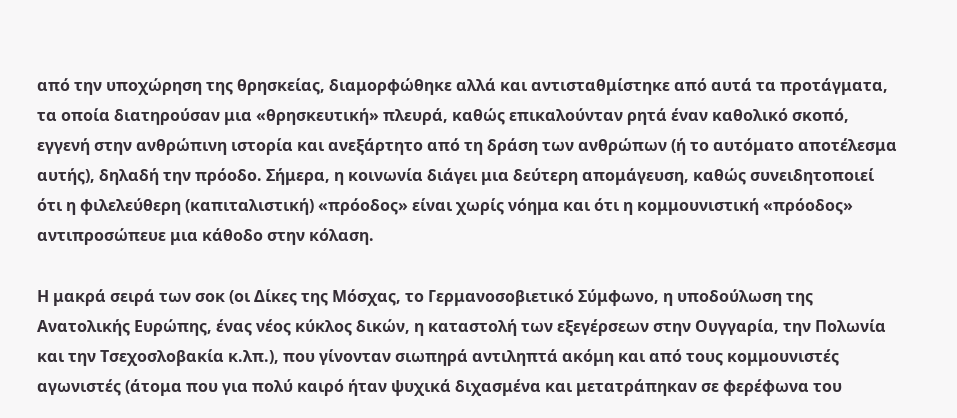από την υποχώρηση της θρησκείας, διαμορφώθηκε αλλά και αντισταθμίστηκε από αυτά τα προτάγματα, τα οποία διατηρούσαν μια «θρησκευτική» πλευρά, καθώς επικαλούνταν ρητά έναν καθολικό σκοπό, εγγενή στην ανθρώπινη ιστορία και ανεξάρτητο από τη δράση των ανθρώπων (ή το αυτόματο αποτέλεσμα αυτής), δηλαδή την πρόοδο. Σήμερα, η κοινωνία διάγει μια δεύτερη απομάγευση, καθώς συνειδητοποιεί ότι η φιλελεύθερη (καπιταλιστική) «πρόοδος» είναι χωρίς νόημα και ότι η κομμουνιστική «πρόοδος» αντιπροσώπευε μια κάθοδο στην κόλαση.

Η μακρά σειρά των σοκ (οι Δίκες της Μόσχας, το Γερμανοσοβιετικό Σύμφωνο, η υποδούλωση της Ανατολικής Ευρώπης, ένας νέος κύκλος δικών, η καταστολή των εξεγέρσεων στην Ουγγαρία, την Πολωνία και την Τσεχοσλοβακία κ.λπ.), που γίνονταν σιωπηρά αντιληπτά ακόμη και από τους κομμουνιστές αγωνιστές (άτομα που για πολύ καιρό ήταν ψυχικά διχασμένα και μετατράπηκαν σε φερέφωνα του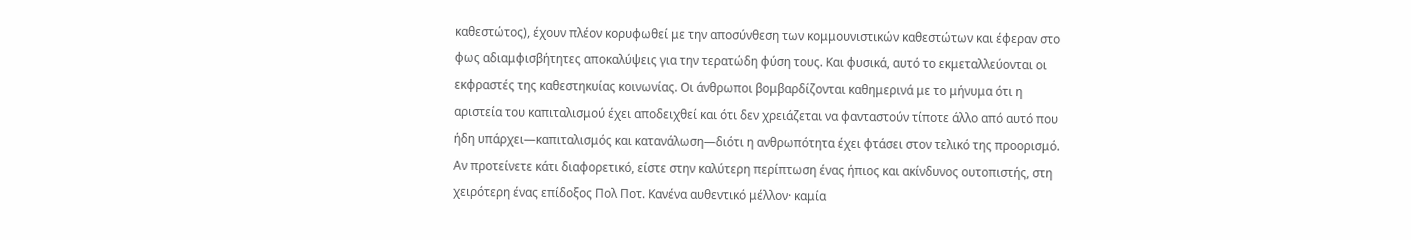καθεστώτος), έχουν πλέον κορυφωθεί με την αποσύνθεση των κομμουνιστικών καθεστώτων και έφεραν στο φως αδιαμφισβήτητες αποκαλύψεις για την τερατώδη φύση τους. Και φυσικά, αυτό το εκμεταλλεύονται οι εκφραστές της καθεστηκυίας κοινωνίας. Οι άνθρωποι βομβαρδίζονται καθημερινά με το μήνυμα ότι η αριστεία του καπιταλισμού έχει αποδειχθεί και ότι δεν χρειάζεται να φανταστούν τίποτε άλλο από αυτό που ήδη υπάρχει—καπιταλισμός και κατανάλωση—διότι η ανθρωπότητα έχει φτάσει στον τελικό της προορισμό. Αν προτείνετε κάτι διαφορετικό, είστε στην καλύτερη περίπτωση ένας ήπιος και ακίνδυνος ουτοπιστής, στη χειρότερη ένας επίδοξος Πολ Ποτ. Κανένα αυθεντικό μέλλον· καμία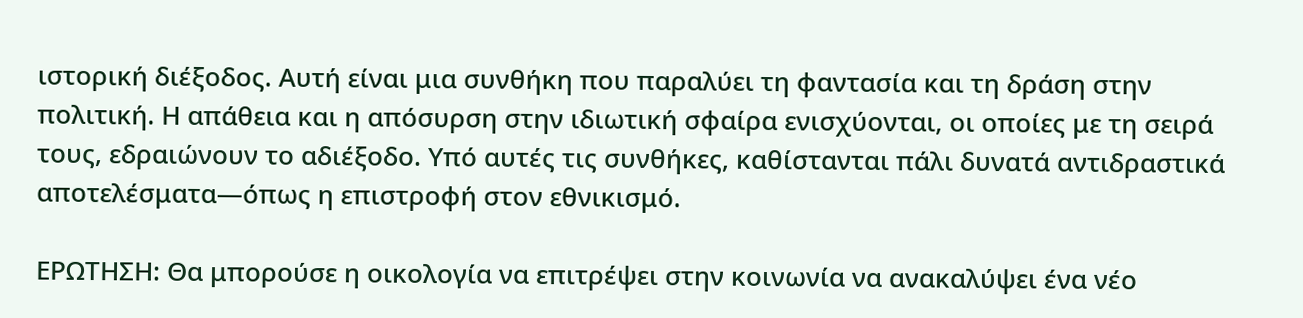ιστορική διέξοδος. Αυτή είναι μια συνθήκη που παραλύει τη φαντασία και τη δράση στην πολιτική. Η απάθεια και η απόσυρση στην ιδιωτική σφαίρα ενισχύονται, οι οποίες με τη σειρά τους, εδραιώνουν το αδιέξοδο. Υπό αυτές τις συνθήκες, καθίστανται πάλι δυνατά αντιδραστικά αποτελέσματα—όπως η επιστροφή στον εθνικισμό.

ΕΡΩΤΗΣΗ: Θα μπορούσε η οικολογία να επιτρέψει στην κοινωνία να ανακαλύψει ένα νέο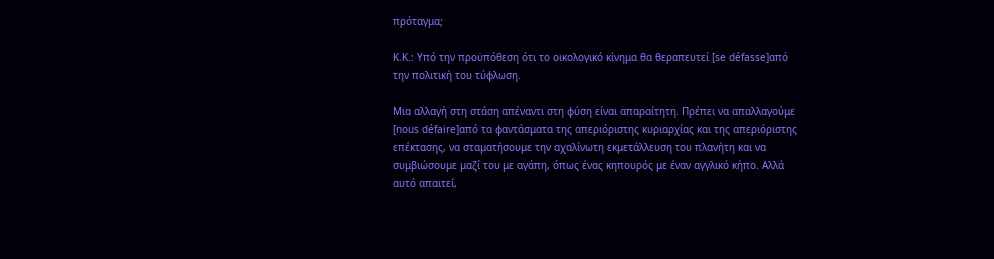πρόταγμα;

Κ.Κ.: Υπό την προϋπόθεση ότι το οικολογικό κίνημα θα θεραπευτεί [se défasse]από την πολιτική του τύφλωση.

Μια αλλαγή στη στάση απέναντι στη φύση είναι απαραίτητη. Πρέπει να απαλλαγούμε [nous défaire]από τα φαντάσματα της απεριόριστης κυριαρχίας και της απεριόριστης επέκτασης, να σταματήσουμε την αχαλίνωτη εκμετάλλευση του πλανήτη και να συμβιώσουμε μαζί του με αγάπη, όπως ένας κηπουρός με έναν αγγλικό κήπο. Αλλά αυτό απαιτεί,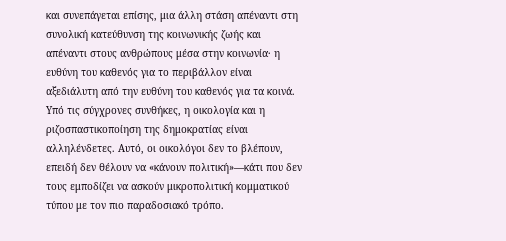και συνεπάγεται επίσης, μια άλλη στάση απέναντι στη συνολική κατεύθυνση της κοινωνικής ζωής και απέναντι στους ανθρώπους μέσα στην κοινωνία· η ευθύνη του καθενός για το περιβάλλον είναι αξεδιάλυτη από την ευθύνη του καθενός για τα κοινά. Υπό τις σύγχρονες συνθήκες, η οικολογία και η ριζοσπαστικοποίηση της δημοκρατίας είναι αλληλένδετες. Αυτό, οι οικολόγοι δεν το βλέπουν, επειδή δεν θέλουν να «κάνουν πολιτική»—κάτι που δεν τους εμποδίζει να ασκούν μικροπολιτική κομματικού τύπου με τον πιο παραδοσιακό τρόπο.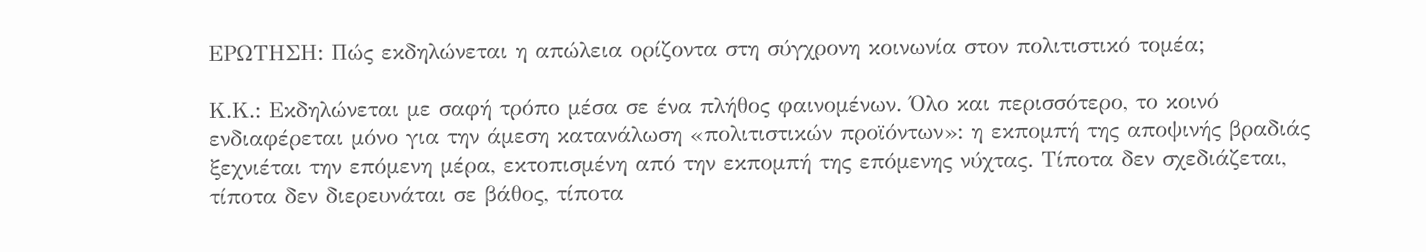ΕΡΩΤΗΣΗ: Πώς εκδηλώνεται η απώλεια ορίζοντα στη σύγχρονη κοινωνία στον πολιτιστικό τομέα;

Κ.Κ.: Εκδηλώνεται με σαφή τρόπο μέσα σε ένα πλήθος φαινομένων. Όλο και περισσότερο, το κοινό ενδιαφέρεται μόνο για την άμεση κατανάλωση «πολιτιστικών προϊόντων»: η εκπομπή της αποψινής βραδιάς ξεχνιέται την επόμενη μέρα, εκτοπισμένη από την εκπομπή της επόμενης νύχτας. Τίποτα δεν σχεδιάζεται, τίποτα δεν διερευνάται σε βάθος, τίποτα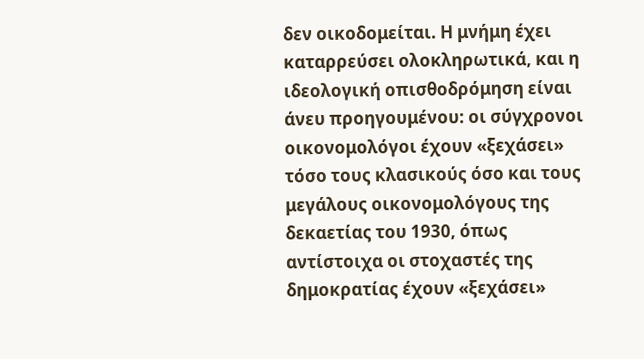δεν οικοδομείται. Η μνήμη έχει καταρρεύσει ολοκληρωτικά, και η ιδεολογική οπισθοδρόμηση είναι άνευ προηγουμένου: οι σύγχρονοι οικονομολόγοι έχουν «ξεχάσει» τόσο τους κλασικούς όσο και τους μεγάλους οικονομολόγους της δεκαετίας του 1930, όπως αντίστοιχα οι στοχαστές της δημοκρατίας έχουν «ξεχάσει»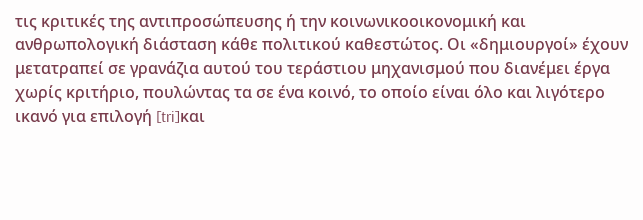τις κριτικές της αντιπροσώπευσης ή την κοινωνικοοικονομική και ανθρωπολογική διάσταση κάθε πολιτικού καθεστώτος. Οι «δημιουργοί» έχουν μετατραπεί σε γρανάζια αυτού του τεράστιου μηχανισμού που διανέμει έργα χωρίς κριτήριο, πουλώντας τα σε ένα κοινό, το οποίο είναι όλο και λιγότερο ικανό για επιλογή [tri]και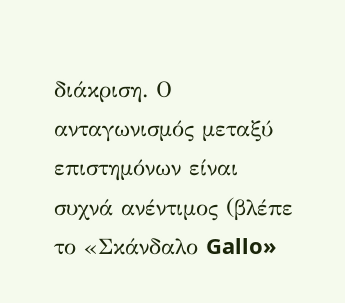διάκριση. Ο ανταγωνισμός μεταξύ επιστημόνων είναι συχνά ανέντιμος (βλέπε το «Σκάνδαλο Gallo»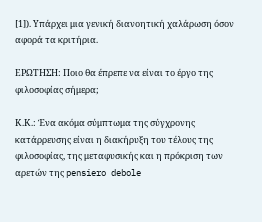[1]). Υπάρχει μια γενική διανοητική χαλάρωση όσον αφορά τα κριτήρια.

ΕΡΩΤΗΣΗ: Ποιο θα έπρεπε να είναι το έργο της φιλοσοφίας σήμερα;

Κ.Κ.: Ένα ακόμα σύμπτωμα της σύγχρονης κατάρρευσης είναι η διακήρυξη του τέλους της φιλοσοφίας, της μεταφυσικής και η πρόκριση των αρετών της pensiero debole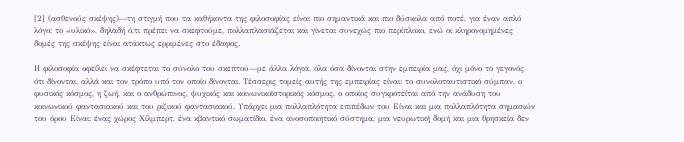[2] (ασθενούς σκέψης)—τη στιγμή που τα καθήκοντα της φιλοσοφίας είναι πιο σημαντικά και πιο δύσκολα από ποτέ, για έναν απλό λόγο: το «υλικό», δηλαδή ό,τι πρέπει να σκεφτούμε, πολλαπλασιάζεται και γίνεται συνεχώς πιο περίπλοκο, ενώ οι κληρονομημένες δομές της σκέψης είναι ατάκτως ερριμένες στο έδαφος.

Η φιλοσοφία οφείλει να σκέφτεται το σύνολο του σκεπτού—με άλλα λόγια, όλα όσα δίνονται στην εμπειρία μας, όχι μόνο το γεγονός ότι δίνονται, αλλά και τον τρόπο υπό τον οποίο δίνονται. Τέσσερις τομείς αυτής της εμπειρίας είναι: το συνολοταυτιστικό σύμπαν, ο φυσικός κόσμος, η ζωή, και ο ανθρώπινος, ψυχικός και κοινωνικοϊστορικός κόσμος, ο οποίος συγκροτείται από την ανάδυση του κοινωνικού φαντασιακού και του ριζικού φαντασιακού. Υπάρχει μια πολλαπλότητα επιπέδων του Είναι και μια πολλαπλότητα σημασιών του όρου Είναι: ένας χώρος Χίλμπερτ, ένα κβαντικό σωματίδιο, ένα ανοσοποιητικό σύστημα, μια νευρωτική δομή και μια θρησκεία δεν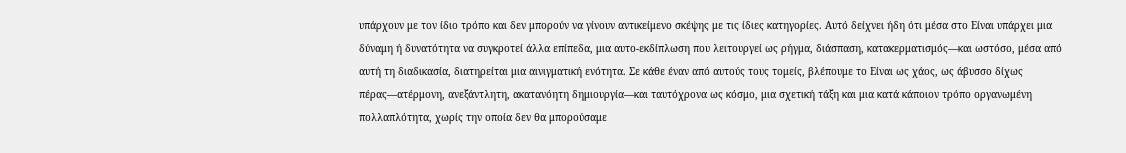υπάρχουν με τον ίδιο τρόπο και δεν μπορούν να γίνουν αντικείμενο σκέψης με τις ίδιες κατηγορίες. Αυτό δείχνει ήδη ότι μέσα στο Είναι υπάρχει μια δύναμη ή δυνατότητα να συγκροτεί άλλα επίπεδα, μια αυτο-εκδίπλωση που λειτουργεί ως ρήγμα, διάσπαση, κατακερματισμός—και ωστόσο, μέσα από αυτή τη διαδικασία, διατηρείται μια αινιγματική ενότητα. Σε κάθε έναν από αυτούς τους τομείς, βλέπουμε το Είναι ως χάος, ως άβυσσο δίχως πέρας—ατέρμονη, ανεξάντλητη, ακατανόητη δημιουργία—και ταυτόχρονα ως κόσμο, μια σχετική τάξη και μια κατά κάποιον τρόπο οργανωμένη πολλαπλότητα, χωρίς την οποία δεν θα μπορούσαμε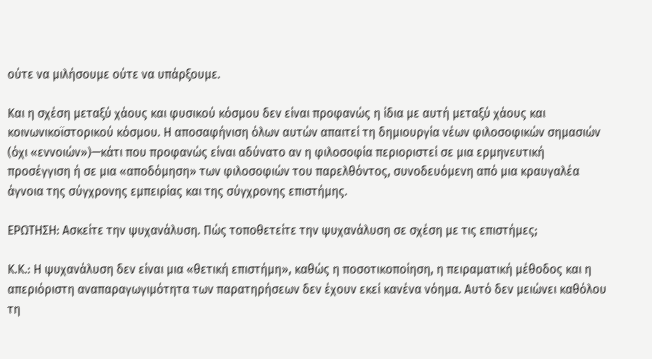ούτε να μιλήσουμε ούτε να υπάρξουμε.

Και η σχέση μεταξύ χάους και φυσικού κόσμου δεν είναι προφανώς η ίδια με αυτή μεταξύ χάους και κοινωνικοϊστορικού κόσμου. Η αποσαφήνιση όλων αυτών απαιτεί τη δημιουργία νέων φιλοσοφικών σημασιών (όχι «εννοιών»)—κάτι που προφανώς είναι αδύνατο αν η φιλοσοφία περιοριστεί σε μια ερμηνευτική προσέγγιση ή σε μια «αποδόμηση» των φιλοσοφιών του παρελθόντος, συνοδευόμενη από μια κραυγαλέα άγνοια της σύγχρονης εμπειρίας και της σύγχρονης επιστήμης.

ΕΡΩΤΗΣΗ: Ασκείτε την ψυχανάλυση. Πώς τοποθετείτε την ψυχανάλυση σε σχέση με τις επιστήμες;

Κ.Κ.: Η ψυχανάλυση δεν είναι μια «θετική επιστήμη», καθώς η ποσοτικοποίηση, η πειραματική μέθοδος και η απεριόριστη αναπαραγωγιμότητα των παρατηρήσεων δεν έχουν εκεί κανένα νόημα. Αυτό δεν μειώνει καθόλου τη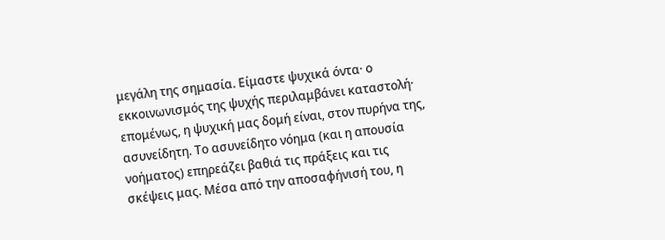μεγάλη της σημασία. Είμαστε ψυχικά όντα· ο εκκοινωνισμός της ψυχής περιλαμβάνει καταστολή· επομένως, η ψυχική μας δομή είναι, στον πυρήνα της, ασυνείδητη. Το ασυνείδητο νόημα (και η απουσία νοήματος) επηρεάζει βαθιά τις πράξεις και τις σκέψεις μας. Μέσα από την αποσαφήνισή του, η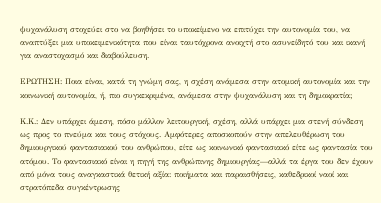ψυχανάλυση στοχεύει στο να βοηθήσει το υποκείμενο να επιτύχει την αυτονομία του, να αναπτύξει μια υποκειμενικότητα που είναι ταυτόχρονα ανοιχτή στο ασυνείδητό του και ικανή για αναστοχασμό και διαβούλευση.

ΕΡΩΤΗΣΗ: Ποια είναι, κατά τη γνώμη σας, η σχέση ανάμεσα στην ατομική αυτονομία και την κοινωνική αυτονομία, ή, πιο συγκεκριμένα, ανάμεσα στην ψυχανάλυση και τη δημοκρατία;

Κ.Κ.: Δεν υπάρχει άμεση, πόσο μάλλον λειτουργική, σχέση, αλλά υπάρχει μια στενή σύνδεση ως προς το πνεύμα και τους στόχους. Αμφότερες αποσκοπούν στην απελευθέρωση του δημιουργικού φαντασιακού του ανθρώπου, είτε ως κοινωνικό φαντασιακό είτε ως φαντασία του ατόμου. Το φαντασιακό είναι η πηγή της ανθρώπινης δημιουργίας—αλλά τα έργα του δεν έχουν από μόνα τους αναγκαστικά θετική αξία: ποιήματα και παραισθήσεις, καθεδρικοί ναοί και στρατόπεδα συγκέντρωσης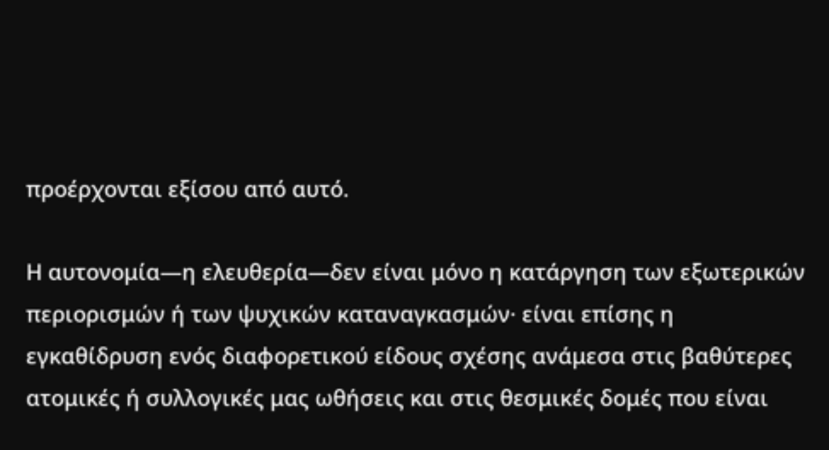προέρχονται εξίσου από αυτό.

Η αυτονομία—η ελευθερία—δεν είναι μόνο η κατάργηση των εξωτερικών περιορισμών ή των ψυχικών καταναγκασμών· είναι επίσης η εγκαθίδρυση ενός διαφορετικού είδους σχέσης ανάμεσα στις βαθύτερες ατομικές ή συλλογικές μας ωθήσεις και στις θεσμικές δομές που είναι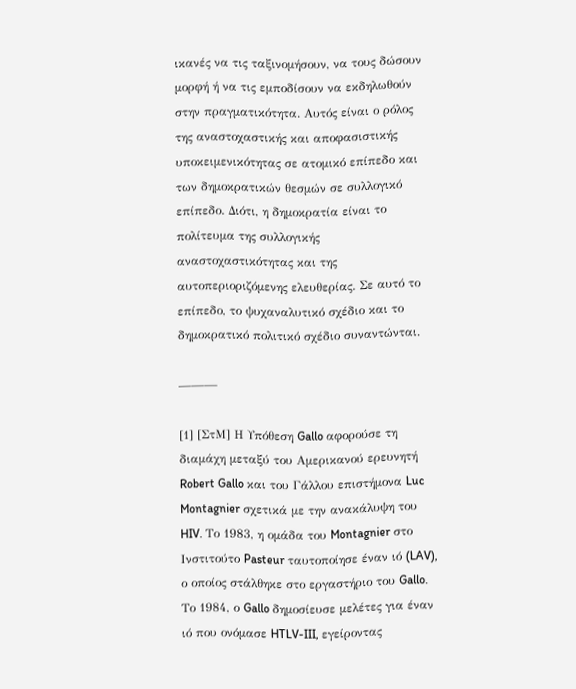ικανές να τις ταξινομήσουν, να τους δώσουν μορφή ή να τις εμποδίσουν να εκδηλωθούν στην πραγματικότητα. Αυτός είναι ο ρόλος της αναστοχαστικής και αποφασιστικής υποκειμενικότητας σε ατομικό επίπεδο και των δημοκρατικών θεσμών σε συλλογικό επίπεδο. Διότι, η δημοκρατία είναι το πολίτευμα της συλλογικής αναστοχαστικότητας και της αυτοπεριοριζόμενης ελευθερίας. Σε αυτό το επίπεδο, το ψυχαναλυτικό σχέδιο και το δημοκρατικό πολιτικό σχέδιο συναντώνται.

———

[1] [ΣτΜ] Η Υπόθεση Gallo αφορούσε τη διαμάχη μεταξύ του Αμερικανού ερευνητή Robert Gallo και του Γάλλου επιστήμονα Luc Montagnier σχετικά με την ανακάλυψη του HIV. Το 1983, η ομάδα του Montagnier στο Ινστιτούτο Pasteur ταυτοποίησε έναν ιό (LAV), ο οποίος στάλθηκε στο εργαστήριο του Gallo. Το 1984, ο Gallo δημοσίευσε μελέτες για έναν ιό που ονόμασε HTLV-III, εγείροντας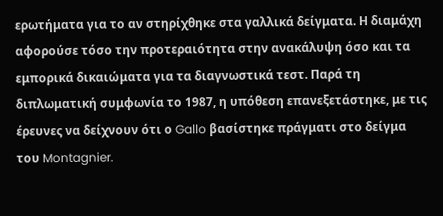ερωτήματα για το αν στηρίχθηκε στα γαλλικά δείγματα. Η διαμάχη αφορούσε τόσο την προτεραιότητα στην ανακάλυψη όσο και τα εμπορικά δικαιώματα για τα διαγνωστικά τεστ. Παρά τη διπλωματική συμφωνία το 1987, η υπόθεση επανεξετάστηκε, με τις έρευνες να δείχνουν ότι ο Gallo βασίστηκε πράγματι στο δείγμα του Montagnier.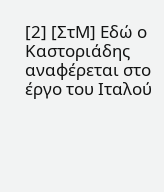[2] [ΣτΜ] Εδώ ο Καστοριάδης αναφέρεται στο έργο του Ιταλού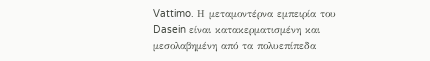Vattimo. Η μεταμοντέρνα εμπειρία του Dasein είναι κατακερματισμένη και μεσολαβημένη από τα πολυεπίπεδα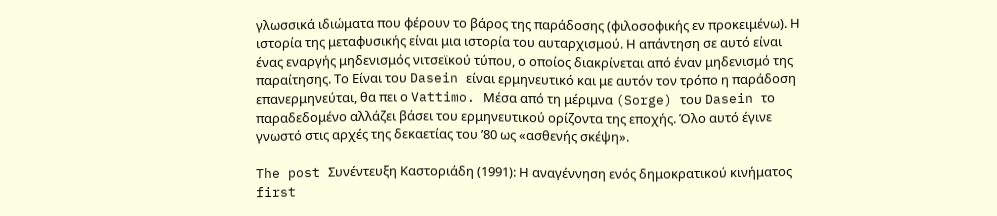γλωσσικά ιδιώματα που φέρουν το βάρος της παράδοσης (φιλοσοφικής εν προκειμένω). Η ιστορία της μεταφυσικής είναι μια ιστορία του αυταρχισμού. Η απάντηση σε αυτό είναι ένας εναργής μηδενισμός νιτσεϊκού τύπου, ο οποίος διακρίνεται από έναν μηδενισμό της παραίτησης. Το Είναι του Dasein είναι ερμηνευτικό και με αυτόν τον τρόπο η παράδοση επανερμηνεύται, θα πει ο Vattimo. Μέσα από τη μέριμνα (Sorge) του Dasein το παραδεδομένο αλλάζει βάσει του ερμηνευτικού ορίζοντα της εποχής. Όλο αυτό έγινε γνωστό στις αρχές της δεκαετίας του ’80 ως «ασθενής σκέψη».

The post Συνέντευξη Καστοριάδη (1991): Η αναγέννηση ενός δημοκρατικού κινήματος first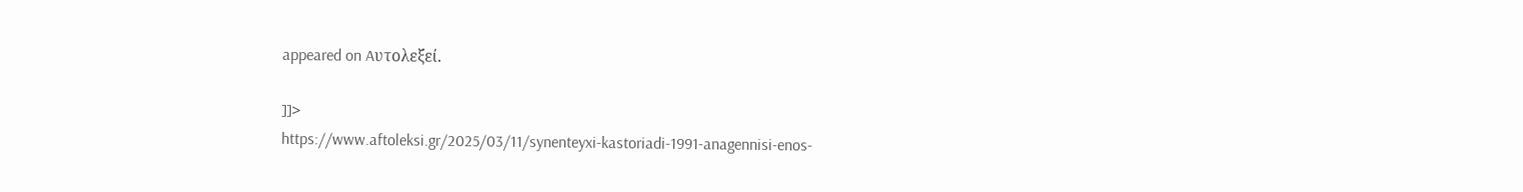appeared on Aυτολεξεί.

]]>
https://www.aftoleksi.gr/2025/03/11/synenteyxi-kastoriadi-1991-anagennisi-enos-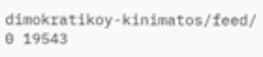dimokratikoy-kinimatos/feed/ 0 19543